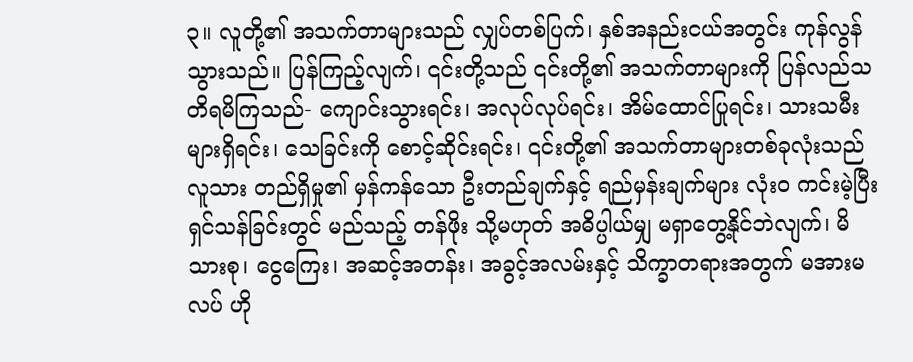၃။ လူတို့၏ အသက်တာများသည် လျှပ်တစ်ပြက်၊ နှစ်အနည်းငယ်အတွင်း ကုန်လွန်သွားသည်။ ပြန်ကြည့်လျက်၊ ၎င်းတို့သည် ၎င်းတို့၏ အသက်တာများကို ပြန်လည်သတိရမိကြသည်- ကျောင်းသွားရင်း၊ အလုပ်လုပ်ရင်း၊ အိမ်ထောင်ပြုရင်း၊ သားသမီးများရှိရင်း၊ သေခြင်းကို စောင့်ဆိုင်းရင်း၊ ၎င်းတို့၏ အသက်တာများတစ်ခုလုံးသည် လူသား တည်ရှိမှု၏ မှန်ကန်သော ဦးတည်ချက်နှင့် ရည်မှန်းချက်များ လုံးဝ ကင်းမဲ့ပြီး ရှင်သန်ခြင်းတွင် မည်သည့် တန်ဖိုး သို့မဟုတ် အဓိပ္ပါယ်မျှ မရှာတွေ့နိုင်ဘဲလျက်၊ မိသားစု၊ ငွေကြေး၊ အဆင့်အတန်း၊ အခွင့်အလမ်းနှင့် သိက္ခာတရားအတွက် မအားမလပ် ဟို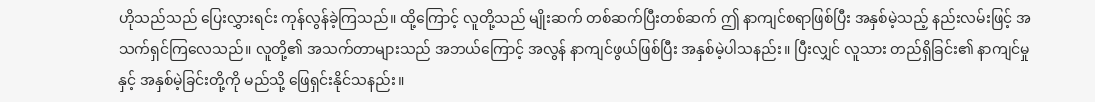ဟိုသည်သည် ပြေးလွှားရင်း ကုန်လွန်ခဲ့ကြသည်။ ထို့ကြောင့် လူတို့သည် မျိုးဆက် တစ်ဆက်ပြီးတစ်ဆက် ဤ နာကျင်စရာဖြစ်ပြီး အနှစ်မဲ့သည့် နည်းလမ်းဖြင့် အသက်ရှင်ကြလေသည်။ လူတို့၏ အသက်တာများသည် အဘယ်ကြောင့် အလွန် နာကျင်ဖွယ်ဖြစ်ပြီး အနှစ်မဲ့ပါသနည်း။ ပြီးလျှင် လူသား တည်ရှိခြင်း၏ နာကျင်မှုနှင့် အနှစ်မဲ့ခြင်းတို့ကို မည်သို့ ဖြေရှင်းနိုင်သနည်း။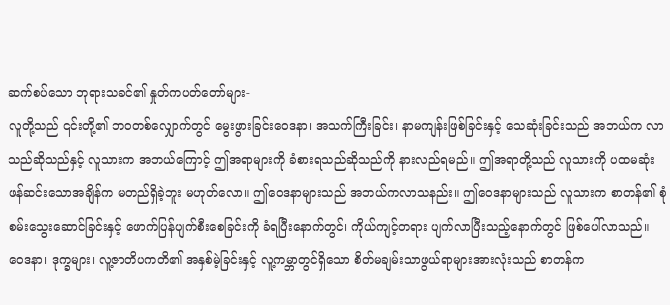ဆက်စပ်သော ဘုရားသခင်၏ နှုတ်ကပတ်တော်များ-
လူတို့သည် ၎င်းတို့၏ ဘဝတစ်လျှောက်တွင် မွေးဖွားခြင်းဝေဒနာ၊ အသက်ကြီးခြင်း၊ နာမကျန်းဖြစ်ခြင်းနှင့် သေဆုံးခြင်းသည် အဘယ်က လာသည်ဆိုသည်နှင့် လူသားက အဘယ်ကြောင့် ဤအရာများကို ခံစားရသည်ဆိုသည်ကို နားလည်ရမည်။ ဤအရာတို့သည် လူသားကို ပထမဆုံး ဖန်ဆင်းသောအချိန်က မတည်ရှိခဲ့ဘူး မဟုတ်လော။ ဤဝေဒနာများသည် အဘယ်ကလာသနည်း။ ဤဝေဒနာများသည် လူသားက စာတန်၏ စုံစမ်းသွေးဆောင်ခြင်းနှင့် ဖောက်ပြန်ပျက်စီးစေခြင်းကို ခံရပြီးနောက်တွင်၊ ကိုယ်ကျင့်တရား ပျက်လာပြီးသည့်နောက်တွင် ဖြစ်ပေါ်လာသည်။ ဝေဒနာ၊ ဒုက္ခများ၊ လူ့ဇာတိပကတိ၏ အနှစ်မဲ့ခြင်းနှင့် လူ့ကမ္ဘာတွင်ရှိသော စိတ်မချမ်းသာဖွယ်ရာများအားလုံးသည် စာတန်က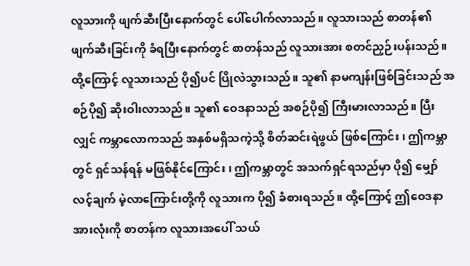လူသားကို ဖျက်ဆီးပြီးနောက်တွင် ပေါ်ပေါက်လာသည်။ လူသားသည် စာတန်၏ ဖျက်ဆီးခြင်းကို ခံရပြီးနောက်တွင် စာတန်သည် လူသားအား စတင်ညှဉ်းပန်းသည်။ ထို့ကြောင့် လူသားသည် ပို၍ပင် ပြိုလဲသွားသည်။ သူ၏ နာမကျန်းဖြစ်ခြင်းသည် အစဉ်ပို၍ ဆိုးဝါးလာသည်။ သူ၏ ဝေဒနာသည် အစဉ်ပို၍ ကြီးမားလာသည်။ ပြီးလျှင် ကမ္ဘာလောကသည် အနှစ်မရှိသကဲ့သို့ စိတ်ဆင်းရဲဖွယ် ဖြစ်ကြောင်း၊ ဤကမ္ဘာတွင် ရှင်သန်ရန် မဖြစ်နိုင်ကြောင်း၊ ဤကမ္ဘာတွင် အသက်ရှင်ရသည်မှာ ပို၍ မျှော်လင့်ချက် မဲ့လာကြောင်းတို့ကို လူသားက ပို၍ ခံစားရသည်။ ထို့ကြောင့် ဤဝေဒနာအားလုံးကို စာတန်က လူသားအပေါ် သယ်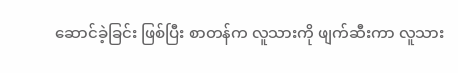ဆောင်ခဲ့ခြင်း ဖြစ်ပြီး စာတန်က လူသားကို ဖျက်ဆီးကာ လူသား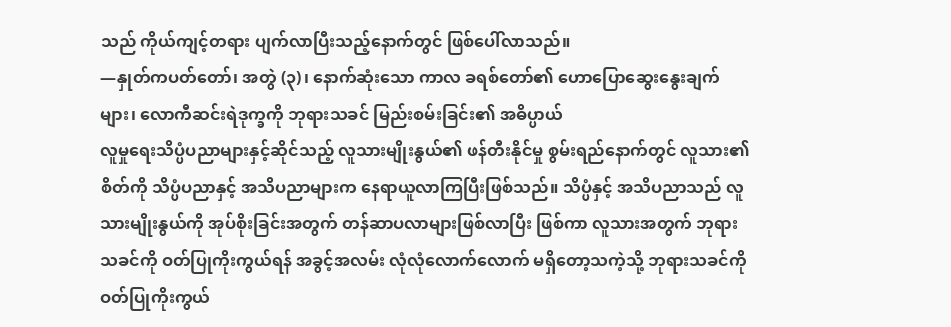သည် ကိုယ်ကျင့်တရား ပျက်လာပြီးသည့်နောက်တွင် ဖြစ်ပေါ်လာသည်။
—နှုတ်ကပတ်တော်၊ အတွဲ (၃)၊ နောက်ဆုံးသော ကာလ ခရစ်တော်၏ ဟောပြောဆွေးနွေးချက်များ၊ လောကီဆင်းရဲဒုက္ခကို ဘုရားသခင် မြည်းစမ်းခြင်း၏ အဓိပ္ပာယ်
လူမှုရေးသိပ္ပံပညာများနှင့်ဆိုင်သည့် လူသားမျိုးနွယ်၏ ဖန်တီးနိုင်မှု စွမ်းရည်နောက်တွင် လူသား၏ စိတ်ကို သိပ္ပံပညာနှင့် အသိပညာများက နေရာယူလာကြပြီးဖြစ်သည်။ သိပ္ပံနှင့် အသိပညာသည် လူသားမျိုးနွယ်ကို အုပ်စိုးခြင်းအတွက် တန်ဆာပလာများဖြစ်လာပြီး ဖြစ်ကာ လူသားအတွက် ဘုရားသခင်ကို ဝတ်ပြုကိုးကွယ်ရန် အခွင့်အလမ်း လုံလုံလောက်လောက် မရှိတော့သကဲ့သို့ ဘုရားသခင်ကို ဝတ်ပြုကိုးကွယ်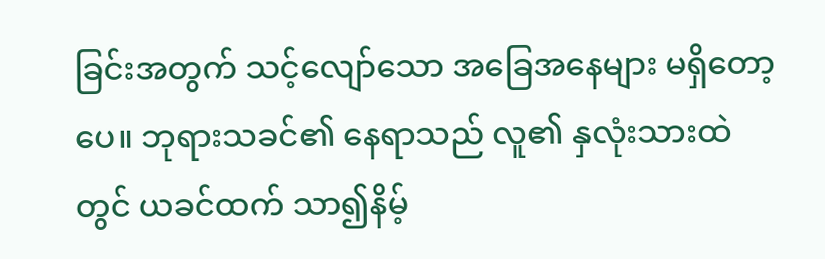ခြင်းအတွက် သင့်လျော်သော အခြေအနေများ မရှိတော့ပေ။ ဘုရားသခင်၏ နေရာသည် လူ၏ နှလုံးသားထဲတွင် ယခင်ထက် သာ၍နိမ့်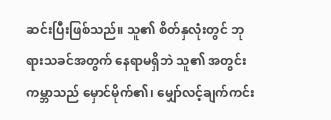ဆင်းပြီးဖြစ်သည်။ သူ၏ စိတ်နှလုံးတွင် ဘုရားသခင်အတွက် နေရာမရှိဘဲ သူ၏ အတွင်းကမ္ဘာသည် မှောင်မိုက်၏၊ မျှော်လင့်ချက်ကင်း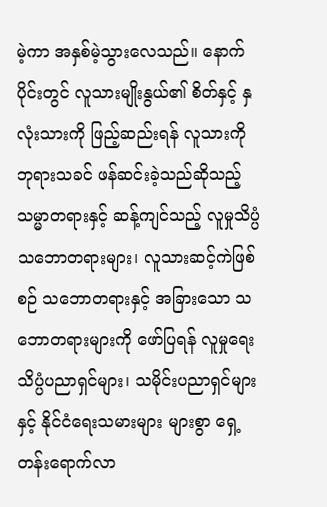မဲ့ကာ အနှစ်မဲ့သွားလေသည်။ နောက်ပိုင်းတွင် လူသားမျိုးနွယ်၏ စိတ်နှင့် နှလုံးသားကို ဖြည့်ဆည်းရန် လူသားကို ဘုရားသခင် ဖန်ဆင်းခဲ့သည်ဆိုသည့် သမ္မာတရားနှင့် ဆန့်ကျင်သည့် လူမှုသိပ္ပံ သဘောတရားများ၊ လူသားဆင့်ကဲဖြစ်စဉ် သဘောတရားနှင့် အခြားသော သဘောတရားများကို ဖော်ပြရန် လူမှုရေးသိပ္ပံပညာရှင်များ၊ သမိုင်းပညာရှင်များနှင့် နိုင်ငံရေးသမားများ များစွာ ရှေ့တန်းရောက်လာ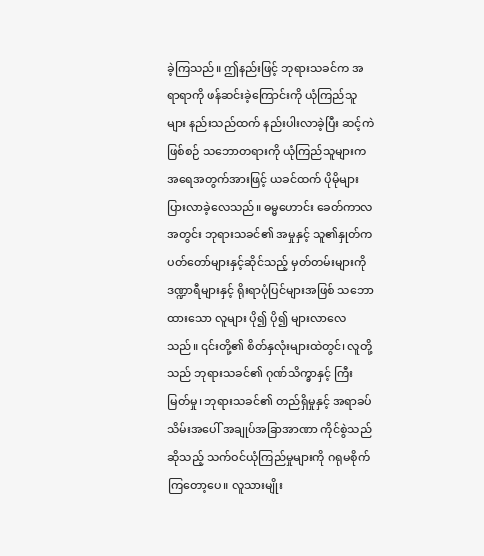ခဲ့ကြသည်။ ဤနည်းဖြင့် ဘုရားသခင်က အရာရာကို ဖန်ဆင်းခဲ့ကြောင်းကို ယုံကြည်သူများ နည်းသည်ထက် နည်းပါးလာခဲ့ပြီး ဆင့်ကဲဖြစ်စဉ် သဘောတရားကို ယုံကြည်သူများက အရေအတွက်အားဖြင့် ယခင်ထက် ပိုမိုများပြားလာခဲ့လေသည်။ ဓမ္မဟောင်း ခေတ်ကာလအတွင်း ဘုရားသခင်၏ အမှုနှင့် သူ၏နှုတ်ကပတ်တော်များနှင့်ဆိုင်သည့် မှတ်တမ်းများကို ဒဏ္ဍာရီများနှင့် ရိုးရာပုံပြင်များအဖြစ် သဘောထားသော လူများ ပို၍ ပို၍ များလာလေသည်။ ၎င်းတို့၏ စိတ်နှလုံးများထဲတွင်၊ လူတို့သည် ဘုရားသခင်၏ ဂုဏ်သိက္ခာနှင့် ကြီးမြတ်မှု၊ ဘုရားသခင်၏ တည်ရှိမှုနှင့် အရာခပ်သိမ်းအပေါ် အချုပ်အခြာအာဏာ ကိုင်စွဲသည်ဆိုသည့် သက်ဝင်ယုံကြည်မှုများကို ဂရုမစိုက်ကြတော့ပေ။ လူသားမျိုး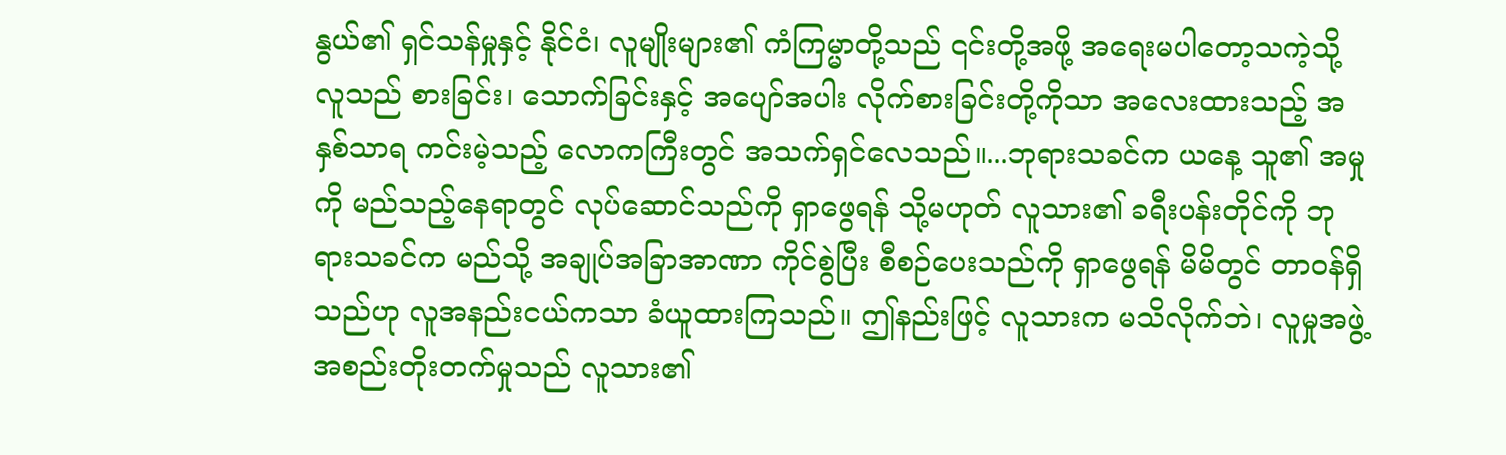နွယ်၏ ရှင်သန်မှုနှင့် နိုင်ငံ၊ လူမျိုးများ၏ ကံကြမ္မာတို့သည် ၎င်းတို့အဖို့ အရေးမပါတော့သကဲ့သို့ လူသည် စားခြင်း၊ သောက်ခြင်းနှင့် အပျော်အပါး လိုက်စားခြင်းတို့ကိုသာ အလေးထားသည့် အနှစ်သာရ ကင်းမဲ့သည့် လောကကြီးတွင် အသက်ရှင်လေသည်။...ဘုရားသခင်က ယနေ့ သူ၏ အမှုကို မည်သည့်နေရာတွင် လုပ်ဆောင်သည်ကို ရှာဖွေရန် သို့မဟုတ် လူသား၏ ခရီးပန်းတိုင်ကို ဘုရားသခင်က မည်သို့ အချုပ်အခြာအာဏာ ကိုင်စွဲပြီး စီစဉ်ပေးသည်ကို ရှာဖွေရန် မိမိတွင် တာဝန်ရှိသည်ဟု လူအနည်းငယ်ကသာ ခံယူထားကြသည်။ ဤနည်းဖြင့် လူသားက မသိလိုက်ဘဲ၊ လူမှုအဖွဲ့အစည်းတိုးတက်မှုသည် လူသား၏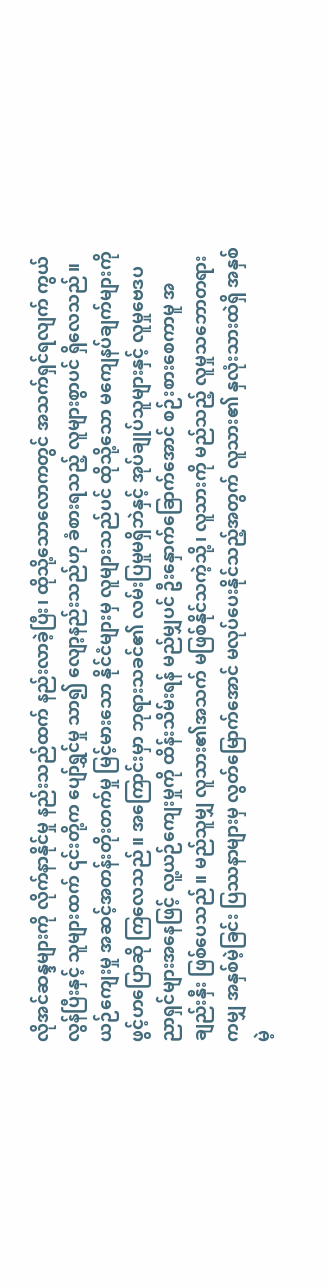လိုအင်ဆန္ဒများကို လိုက်နာနိုင်မှု နည်းသည်ထက် နည်းလာခဲ့ပြီး၊ ထိုသို့သောလောကတွင် အသက်ရှင်ရလျက် ကွယ်လွန်ပြီးနှင့် သူများထက် ၎င်းတို့က ပျော်ရွှင်မှု သာ၍ လျော့နည်းသည်ဟု ခံစားရသည့် လူများစွာပင် ရှိလေသည်။ ယဉ်ကျေးမှု အဆင့်အတန်းတိုးတက်မှု မြင့်မားသော နိုင်ငံများမှ လူများသည်ပင် ထိုသို့သော မကျေနပ်ချက်များကို ဖွင့်ဟပြောဆို ကြလေသည်။ အကြောင်းမှာ ဘုရားသခင်၏ လမ်းပြမှုမရှိဘဲနှင့် အုပ်ချုပ်သူများနှင့် လူမှုဗေဒပညာရှင်များအနေဖြင့် လူ့ယဉ်ကျေးမှုကို ထိန်းသိမ်းရန် မည်မျှပင် ဦးနှောက်ခြောက်အောင် စဉ်းစားစေကာမူ အချည်းနှီး ဖြစ်ပေသည်။ မည်သူမျှ လူသား၏အသက် မဖြစ်နိုင်သကဲ့သို့၊ လူသားကို မည်သည့် လူမှုသဘောတရားကမျှ အနှစ်မဲ့ခြင်း ပြဿနာများမှ လွတ်မြောက်အောင် မလုပ်ပေးနိုင်သည့်အတွက် လူသား၏ နှလုံးသားထဲရှိ အနှစ်မဲ့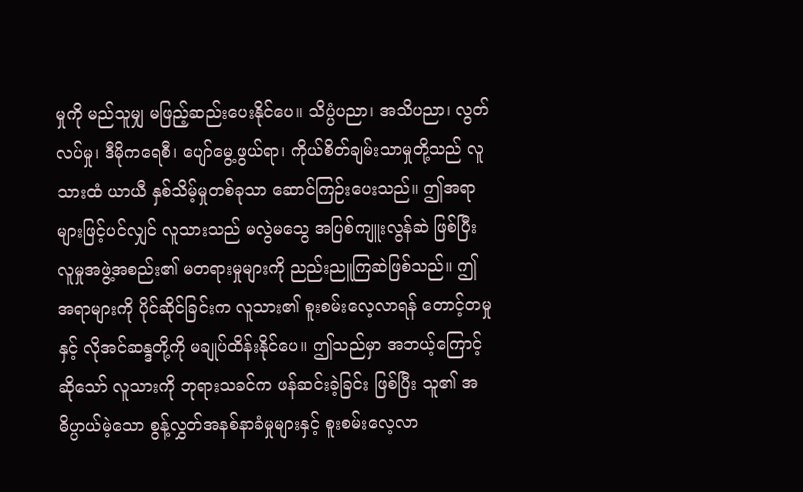မှုကို မည်သူမျှ မဖြည့်ဆည်းပေးနိုင်ပေ။ သိပ္ပံပညာ၊ အသိပညာ၊ လွတ်လပ်မှု၊ ဒီမိုကရေစီ၊ ပျော်မွေ့ဖွယ်ရာ၊ ကိုယ်စိတ်ချမ်းသာမှုတို့သည် လူသားထံ ယာယီ နှစ်သိမ့်မှုတစ်ခုသာ ဆောင်ကြဉ်းပေးသည်။ ဤအရာများဖြင့်ပင်လျှင် လူသားသည် မလွဲမသွေ အပြစ်ကျူးလွန်ဆဲ ဖြစ်ပြီး လူမှုအဖွဲ့အစည်း၏ မတရားမှုများကို ညည်းညူကြဆဲဖြစ်သည်။ ဤအရာများကို ပိုင်ဆိုင်ခြင်းက လူသား၏ စူးစမ်းလေ့လာရန် တောင့်တမှုနှင့် လိုအင်ဆန္ဒတို့ကို မချုပ်ထိန်းနိုင်ပေ။ ဤသည်မှာ အဘယ့်ကြောင့်ဆိုသော် လူသားကို ဘုရားသခင်က ဖန်ဆင်းခဲ့ခြင်း ဖြစ်ပြီး သူ၏ အဓိပ္ပာယ်မဲ့သော စွန့်လွှတ်အနစ်နာခံမှုများနှင့် စူးစမ်းလေ့လာ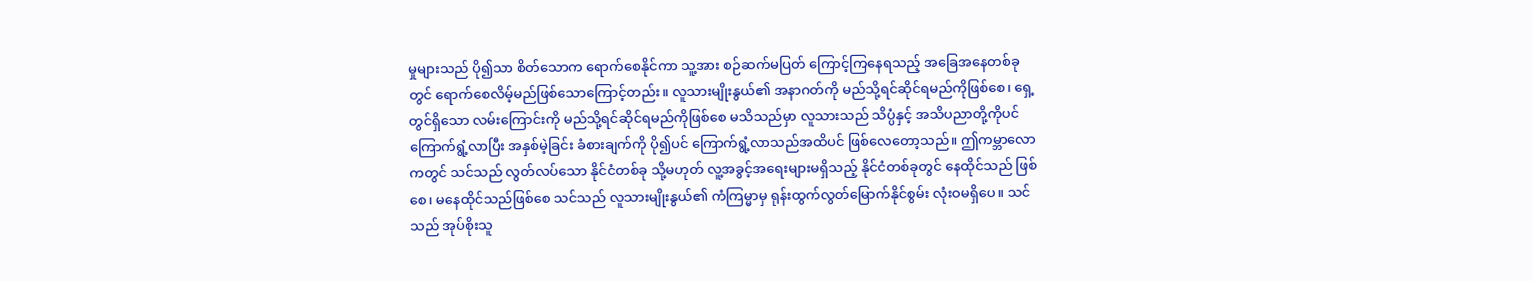မှုများသည် ပို၍သာ စိတ်သောက ရောက်စေနိုင်ကာ သူ့အား စဉ်ဆက်မပြတ် ကြောင့်ကြနေရသည့် အခြေအနေတစ်ခုတွင် ရောက်စေလိမ့်မည်ဖြစ်သောကြောင့်တည်း။ လူသားမျိုးနွယ်၏ အနာဂတ်ကို မည်သို့ရင်ဆိုင်ရမည်ကိုဖြစ်စေ၊ ရှေ့တွင်ရှိသော လမ်းကြောင်းကို မည်သို့ရင်ဆိုင်ရမည်ကိုဖြစ်စေ မသိသည်မှာ လူသားသည် သိပ္ပံနှင့် အသိပညာတို့ကိုပင် ကြောက်ရွံ့လာပြီး အနှစ်မဲ့ခြင်း ခံစားချက်ကို ပို၍ပင် ကြောက်ရွံ့လာသည်အထိပင် ဖြစ်လေတော့သည်။ ဤကမ္ဘာလောကတွင် သင်သည် လွတ်လပ်သော နိုင်ငံတစ်ခု သို့မဟုတ် လူ့အခွင့်အရေးများမရှိသည့် နိုင်ငံတစ်ခုတွင် နေထိုင်သည် ဖြစ်စေ၊ မနေထိုင်သည်ဖြစ်စေ သင်သည် လူသားမျိုးနွယ်၏ ကံကြမ္မာမှ ရုန်းထွက်လွတ်မြောက်နိုင်စွမ်း လုံးဝမရှိပေ။ သင်သည် အုပ်စိုးသူ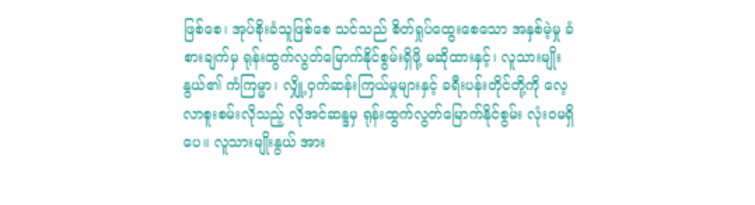ဖြစ်စေ၊ အုပ်စိုးခံသူဖြစ်စေ သင်သည် စိတ်ရှုပ်ထွေးစေသော အနှစ်မဲ့မှု ခံစားချက်မှ ရုန်းထွက်လွတ်မြောက်နိုင်စွမ်းရှိဖို့ မဆိုထားနှင့်၊ လူသားမျိုးနွယ်၏ ကံကြမ္မာ၊ လျှို့ဝှက်ဆန်းကြယ်မှုများနှင့် ခရီးပန်းတိုင်တို့ကို လေ့လာစူးစမ်းလိုသည့် လိုအင်ဆန္ဒမှ ရုန်းထွက်လွတ်မြောက်နိုင်စွမ်း လုံးဝမရှိပေ။ လူသားမျိုးနွယ် အား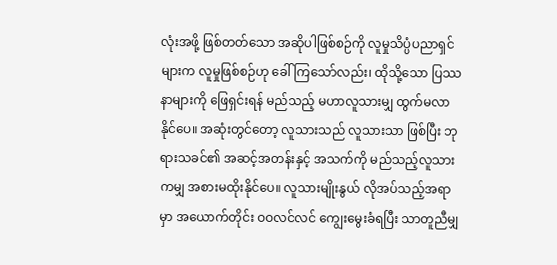လုံးအဖို့ ဖြစ်တတ်သော အဆိုပါဖြစ်စဉ်ကို လူမှုသိပ္ပံပညာရှင်များက လူမှုဖြစ်စဉ်ဟု ခေါ်ကြသော်လည်း၊ ထိုသို့သော ပြဿနာများကို ဖြေရှင်းရန် မည်သည့် မဟာလူသားမျှ ထွက်မလာနိုင်ပေ။ အဆုံးတွင်တော့ လူသားသည် လူသားသာ ဖြစ်ပြီး ဘုရားသခင်၏ အဆင့်အတန်းနှင့် အသက်ကို မည်သည့်လူသားကမျှ အစားမထိုးနိုင်ပေ။ လူသားမျိုးနွယ် လိုအပ်သည့်အရာမှာ အယောက်တိုင်း ဝဝလင်လင် ကျွေးမွေးခံရပြီး သာတူညီမျှ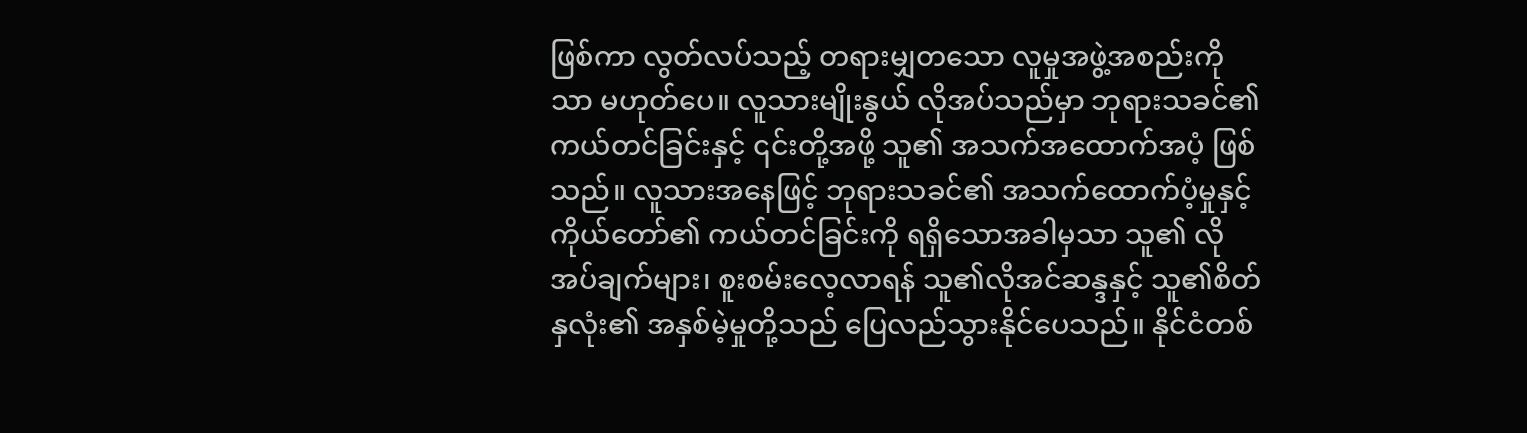ဖြစ်ကာ လွတ်လပ်သည့် တရားမျှတသော လူမှုအဖွဲ့အစည်းကိုသာ မဟုတ်ပေ။ လူသားမျိုးနွယ် လိုအပ်သည်မှာ ဘုရားသခင်၏ ကယ်တင်ခြင်းနှင့် ၎င်းတို့အဖို့ သူ၏ အသက်အထောက်အပံ့ ဖြစ်သည်။ လူသားအနေဖြင့် ဘုရားသခင်၏ အသက်ထောက်ပံ့မှုနှင့် ကိုယ်တော်၏ ကယ်တင်ခြင်းကို ရရှိသောအခါမှသာ သူ၏ လိုအပ်ချက်များ၊ စူးစမ်းလေ့လာရန် သူ၏လိုအင်ဆန္ဒနှင့် သူ၏စိတ်နှလုံး၏ အနှစ်မဲ့မှုတို့သည် ပြေလည်သွားနိုင်ပေသည်။ နိုင်ငံတစ်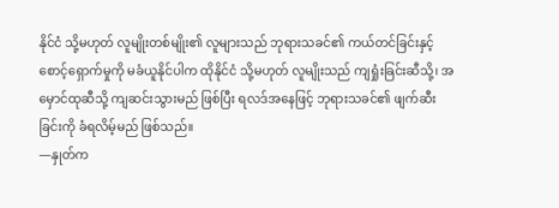နိုင်ငံ သို့မဟုတ် လူမျိုးတစ်မျိုး၏ လူများသည် ဘုရားသခင်၏ ကယ်တင်ခြင်းနှင့် စောင့်ရှောက်မှုကို မခံယူနိုင်ပါက ထိုနိုင်ငံ သို့မဟုတ် လူမျိုးသည် ကျရှုံးခြင်းဆီသို့၊ အမှောင်ထုဆီသို့ ကျဆင်းသွားမည် ဖြစ်ပြီး ရလဒ်အနေဖြင့် ဘုရားသခင်၏ ဖျက်ဆီးခြင်းကို ခံရလိမ့်မည် ဖြစ်သည်။
—နှုတ်က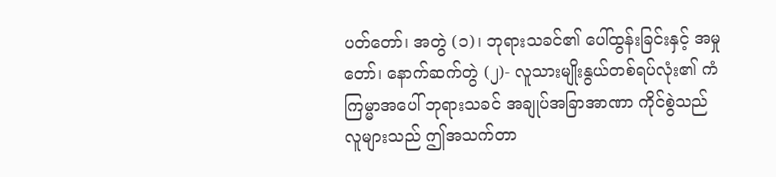ပတ်တော်၊ အတွဲ (၁)၊ ဘုရားသခင်၏ ပေါ်ထွန်းခြင်းနှင့် အမှုတော်၊ နောက်ဆက်တွဲ (၂)- လူသားမျိုးနွယ်တစ်ရပ်လုံး၏ ကံကြမ္မာအပေါ် ဘုရားသခင် အချုပ်အခြာအာဏာ ကိုင်စွဲသည်
လူများသည် ဤအသက်တာ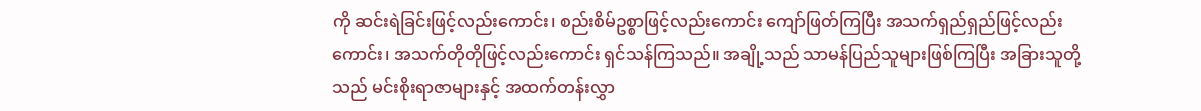ကို ဆင်းရဲခြင်းဖြင့်လည်းကောင်း၊ စည်းစိမ်ဥစ္စာဖြင့်လည်းကောင်း ကျော်ဖြတ်ကြပြီး အသက်ရှည်ရှည်ဖြင့်လည်းကောင်း၊ အသက်တိုတိုဖြင့်လည်းကောင်း ရှင်သန်ကြသည်။ အချို့သည် သာမန်ပြည်သူများဖြစ်ကြပြီး အခြားသူတို့သည် မင်းစိုးရာဇာများနှင့် အထက်တန်းလွှာ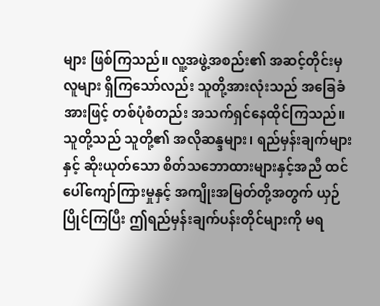များ ဖြစ်ကြသည်။ လူ့အဖွဲ့အစည်း၏ အဆင့်တိုင်းမှ လူများ ရှိကြသော်လည်း သူတို့အားလုံးသည် အခြေခံအားဖြင့် တစ်ပုံစံတည်း အသက်ရှင်နေထိုင်ကြသည်။ သူတို့သည် သူတို့၏ အလိုဆန္ဒများ၊ ရည်မှန်းချက်များနှင့် ဆိုးယုတ်သော စိတ်သဘောထားများနှင့်အညီ ထင်ပေါ်ကျော်ကြားမှုနှင့် အကျိုးအမြတ်တို့အတွက် ယှဉ်ပြိုင်ကြပြီး ဤရည်မှန်းချက်ပန်းတိုင်များကို မရ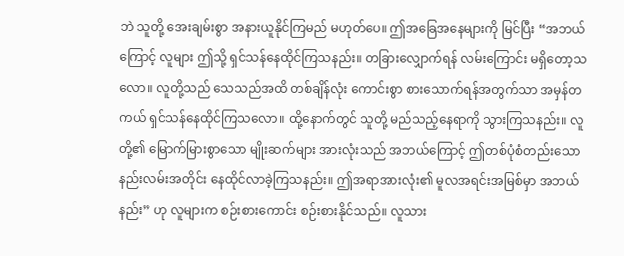ဘဲ သူတို့ အေးချမ်းစွာ အနားယူနိုင်ကြမည် မဟုတ်ပေ။ ဤအခြေအနေများကို မြင်ပြီး “အဘယ်ကြောင့် လူများ ဤသို့ ရှင်သန်နေထိုင်ကြသနည်း။ တခြားလျှောက်ရန် လမ်းကြောင်း မရှိတော့သလော။ လူတို့သည် သေသည်အထိ တစ်ချိန်လုံး ကောင်းစွာ စားသောက်ရန်အတွက်သာ အမှန်တကယ် ရှင်သန်နေထိုင်ကြသလော။ ထို့နောက်တွင် သူတို့ မည်သည့်နေရာကို သွားကြသနည်း။ လူတို့၏ မြောက်မြားစွာသော မျိုးဆက်များ အားလုံးသည် အဘယ်ကြောင့် ဤတစ်ပုံစံတည်းသော နည်းလမ်းအတိုင်း နေထိုင်လာခဲ့ကြသနည်း။ ဤအရာအားလုံး၏ မူလအရင်းအမြစ်မှာ အဘယ်နည်း” ဟု လူများက စဉ်းစားကောင်း စဉ်းစားနိုင်သည်။ လူသား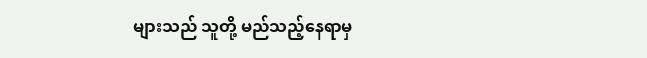များသည် သူတို့ မည်သည့်နေရာမှ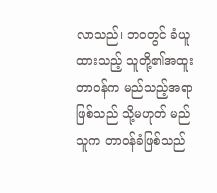လာသည်၊ ဘဝတွင် ခံယူထားသည့် သူတို့၏အထူးတာဝန်က မည်သည့်အရာ ဖြစ်သည် သို့မဟုတ် မည်သူက တာဝန်ခံဖြစ်သည်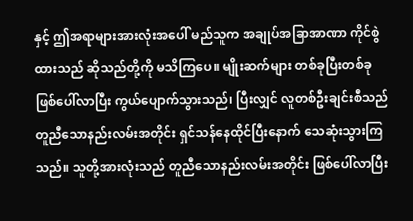နှင့် ဤအရာများအားလုံးအပေါ် မည်သူက အချုပ်အခြာအာဏာ ကိုင်စွဲထားသည် ဆိုသည်တို့ကို မသိကြပေ။ မျိုးဆက်များ တစ်ခုပြီးတစ်ခု ဖြစ်ပေါ်လာပြီး ကွယ်ပျောက်သွားသည်၊ ပြီးလျှင် လူတစ်ဦးချင်းစီသည် တူညီသောနည်းလမ်းအတိုင်း ရှင်သန်နေထိုင်ပြီးနောက် သေဆုံးသွားကြသည်။ သူတို့အားလုံးသည် တူညီသောနည်းလမ်းအတိုင်း ဖြစ်ပေါ်လာပြီး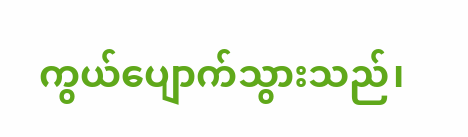ကွယ်ပျောက်သွားသည်၊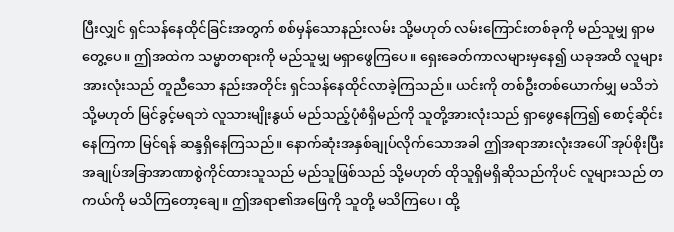ပြီးလျှင် ရှင်သန်နေထိုင်ခြင်းအတွက် စစ်မှန်သောနည်းလမ်း သို့မဟုတ် လမ်းကြောင်းတစ်ခုကို မည်သူမျှ ရှာမတွေ့ပေ။ ဤအထဲက သမ္မာတရားကို မည်သူမျှ မရှာဖွေကြပေ။ ရှေးခေတ်ကာလများမှနေ၍ ယခုအထိ လူများအားလုံးသည် တူညီသော နည်းအတိုင်း ရှင်သန်နေထိုင်လာခဲ့ကြသည်။ ယင်းကို တစ်ဦးတစ်ယောက်မျှ မသိဘဲ သို့မဟုတ် မြင်ခွင့်မရဘဲ လူသားမျိုးနွယ် မည်သည့်ပုံစံရှိမည်ကို သူတို့အားလုံးသည် ရှာဖွေနေကြ၍ စောင့်ဆိုင်းနေကြကာ မြင်ရန် ဆန္ဒရှိနေကြသည်။ နောက်ဆုံးအနှစ်ချုပ်လိုက်သောအခါ ဤအရာအားလုံးအပေါ် အုပ်စိုးပြီး အချုပ်အခြာအာဏာစွဲကိုင်ထားသူသည် မည်သူဖြစ်သည် သို့မဟုတ် ထိုသူရှိမရှိဆိုသည်ကိုပင် လူများသည် တကယ်ကို မသိကြတော့ချေ။ ဤအရာ၏အဖြေကို သူတို့ မသိကြပေ၊ ထို့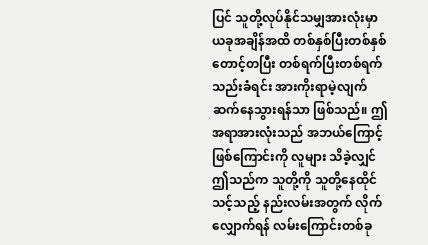ပြင် သူတို့လုပ်နိုင်သမျှအားလုံးမှာ ယခုအချိန်အထိ တစ်နှစ်ပြီးတစ်နှစ် တောင့်တပြီး တစ်ရက်ပြီးတစ်ရက် သည်းခံရင်း အားကိုးရာမဲ့လျက် ဆက်နေသွားရန်သာ ဖြစ်သည်။ ဤအရာအားလုံးသည် အဘယ်ကြောင့် ဖြစ်ကြောင်းကို လူများ သိခဲ့လျှင် ဤသည်က သူတို့ကို သူတို့နေထိုင်သင့်သည့် နည်းလမ်းအတွက် လိုက်လျှောက်ရန် လမ်းကြောင်းတစ်ခု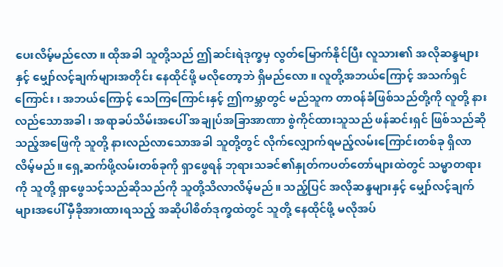ပေးလိမ့်မည်လော။ ထိုအခါ သူတို့သည် ဤဆင်းရဲဒုက္ခမှ လွတ်မြောက်နိုင်ပြီး လူသား၏ အလိုဆန္ဒများနှင့် မျှော်လင့်ချက်များအတိုင်း နေထိုင်ဖို့ မလိုတော့ဘဲ ရှိမည်လော။ လူတို့အဘယ်ကြောင့် အသက်ရှင်ကြောင်း၊ အဘယ်ကြောင့် သေကြကြောင်းနှင့် ဤကမ္ဘာတွင် မည်သူက တာဝန်ခံဖြစ်သည်တို့ကို လူတို့ နားလည်သောအခါ၊ အရာခပ်သိမ်းအပေါ် အချုပ်အခြာအာဏာ စွဲကိုင်ထားသူသည် ဖန်ဆင်းရှင် ဖြစ်သည်ဆိုသည့်အဖြေကို သူတို့ နားလည်လာသောအခါ သူတို့တွင် လိုက်လျှောက်ရမည့်လမ်းကြောင်းတစ်ခု ရှိလာလိမ့်မည်။ ရှေ့ဆက်ဖို့လမ်းတစ်ခုကို ရှာဖွေရန် ဘုရားသခင်၏နှုတ်ကပတ်တော်များထဲတွင် သမ္မာတရားကို သူတို့ ရှာဖွေသင့်သည်ဆိုသည်ကို သူတို့သိလာလိမ့်မည်။ သည့်ပြင် အလိုဆန္ဒများနှင့် မျှော်လင့်ချက်များအပေါ် မှီခိုအားထားရသည့် အဆိုပါစိတ်ဒုက္ခထဲတွင် သူတို့ နေထိုင်ဖို့ မလိုအပ်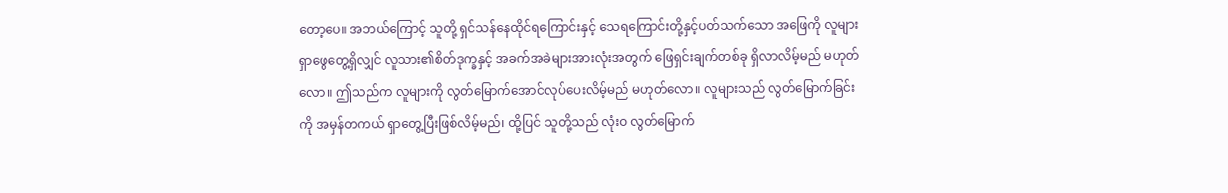တော့ပေ။ အဘယ်ကြောင့် သူတို့ ရှင်သန်နေထိုင်ရကြောင်းနှင့် သေရကြောင်းတို့နှင့်ပတ်သက်သော အဖြေကို လူများ ရှာဖွေတွေ့ရှိလျှင် လူသား၏စိတ်ဒုက္ခနှင့် အခက်အခဲများအားလုံးအတွက် ဖြေရှင်းချက်တစ်ခု ရှိလာလိမ့်မည် မဟုတ်လော။ ဤသည်က လူများကို လွတ်မြောက်အောင်လုပ်ပေးလိမ့်မည် မဟုတ်လော။ လူများသည် လွတ်မြောက်ခြင်းကို အမှန်တကယ် ရှာတွေ့ပြီးဖြစ်လိမ့်မည်၊ ထို့ပြင် သူတို့သည် လုံးဝ လွတ်မြောက်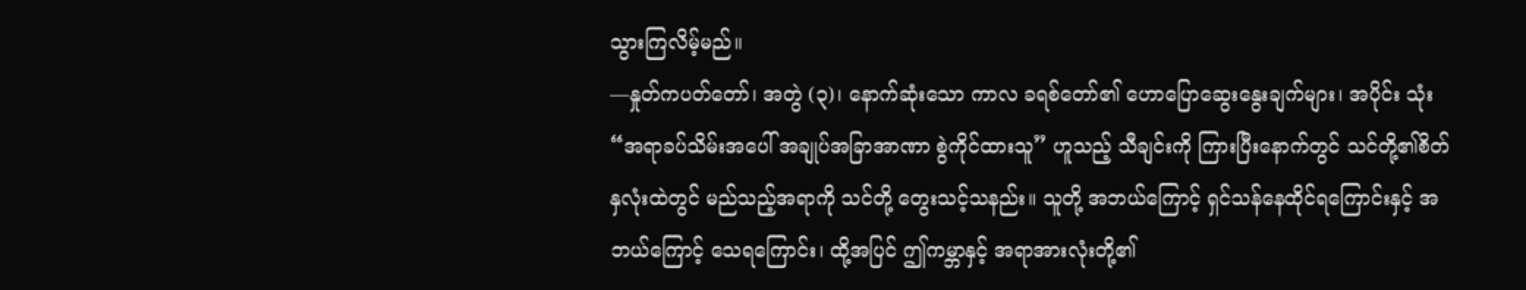သွားကြလိမ့်မည်။
—နှုတ်ကပတ်တော်၊ အတွဲ (၃)၊ နောက်ဆုံးသော ကာလ ခရစ်တော်၏ ဟောပြောဆွေးနွေးချက်များ၊ အပိုင်း သုံး
“အရာခပ်သိမ်းအပေါ် အချုပ်အခြာအာဏာ စွဲကိုင်ထားသူ” ဟူသည့် သီချင်းကို ကြားပြီးနောက်တွင် သင်တို့၏စိတ်နှလုံးထဲတွင် မည်သည့်အရာကို သင်တို့ တွေးသင့်သနည်း။ သူတို့ အဘယ်ကြောင့် ရှင်သန်နေထိုင်ရကြောင်းနှင့် အဘယ်ကြောင့် သေရကြောင်း၊ ထို့အပြင် ဤကမ္ဘာနှင့် အရာအားလုံးတို့၏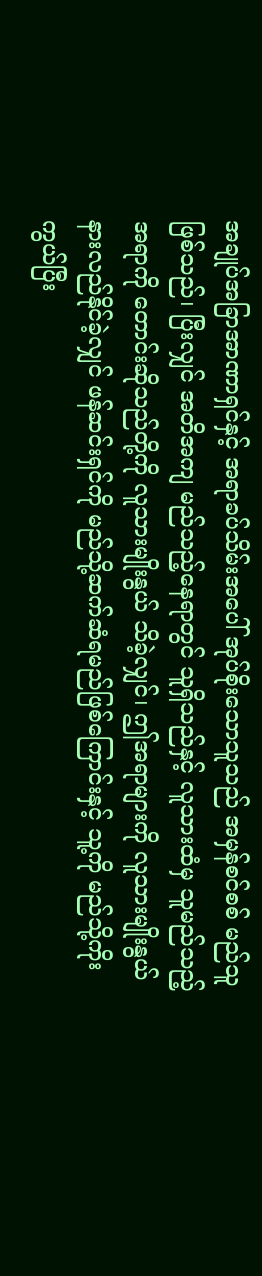အချုပ်အခြာအာဏာရှင်နှင့် အရာခပ်သိမ်းအပေါ် အုပ်စိုးသောသူသည် အမှန်စင်စစ် မည်သူဖြစ်သည်၊ ပြီးလျှင် အတိအကျ မည်သည့်နေရာတွင် သူရှိသည်နှင့် လူသားထံမှ သူမည်သည့်အရာကို တောင်းဆိုသည်တို့ကို လူသားမျိုးနွယ် သိခဲ့လျှင်၊ ဤအရာများကို လူသားမျိုးနွယ် နားလည်နိုင်ခဲ့လျှင် ဖန်ဆင်းရှင်ကို မည်သို့ဆက်ဆံရမည်ဖြစ်ကြောင်းနှင့် သူ့ကို မည်သို့ကိုးကွယ်ပြီး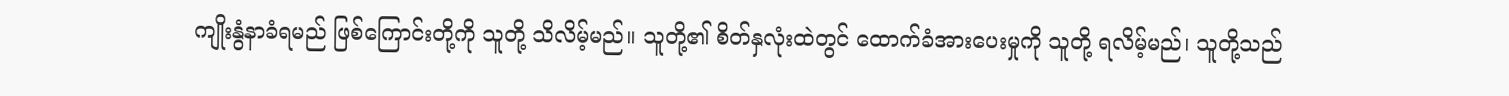ကျိုးနွံနာခံရမည် ဖြစ်ကြောင်းတို့ကို သူတို့ သိလိမ့်မည်။ သူတို့၏ စိတ်နှလုံးထဲတွင် ထောက်ခံအားပေးမှုကို သူတို့ ရလိမ့်မည်၊ သူတို့သည်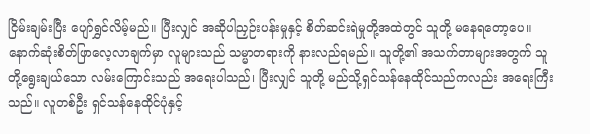ငြိမ်းချမ်းပြီး ပျော်ရွှင်လိမ့်မည်။ ပြီးလျှင် အဆိုပါညှဉ်းပန်းမှုနှင့် စိတ်ဆင်းရဲမှုတို့အထဲတွင် သူတို့ မနေရတော့ပေ။ နောက်ဆုံးစိတ်ဖြာလေ့လာချက်မှာ လူများသည် သမ္မာတရားကို နားလည်ရမည်။ သူတို့၏ အသက်တာများအတွက် သူတို့ရွေးချယ်သော လမ်းကြောင်းသည် အရေးပါသည်၊ ပြီးလျှင် သူတို့ မည်သို့ရှင်သန်နေထိုင်သည်ကလည်း အရေးကြီးသည်။ လူတစ်ဦး ရှင်သန်နေထိုင်ပုံနှင့်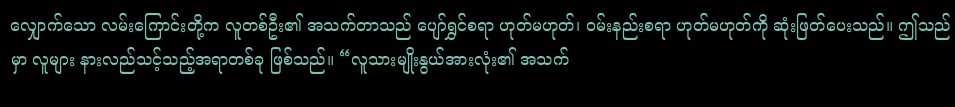လျှောက်သော လမ်းကြောင်းတို့က လူတစ်ဦး၏ အသက်တာသည် ပျော်ရွှင်စရာ ဟုတ်မဟုတ်၊ ဝမ်းနည်းစရာ ဟုတ်မဟုတ်ကို ဆုံးဖြတ်ပေးသည်။ ဤသည်မှာ လူများ နားလည်သင့်သည့်အရာတစ်ခု ဖြစ်သည်။ “လူသားမျိုးနွယ်အားလုံး၏ အသက်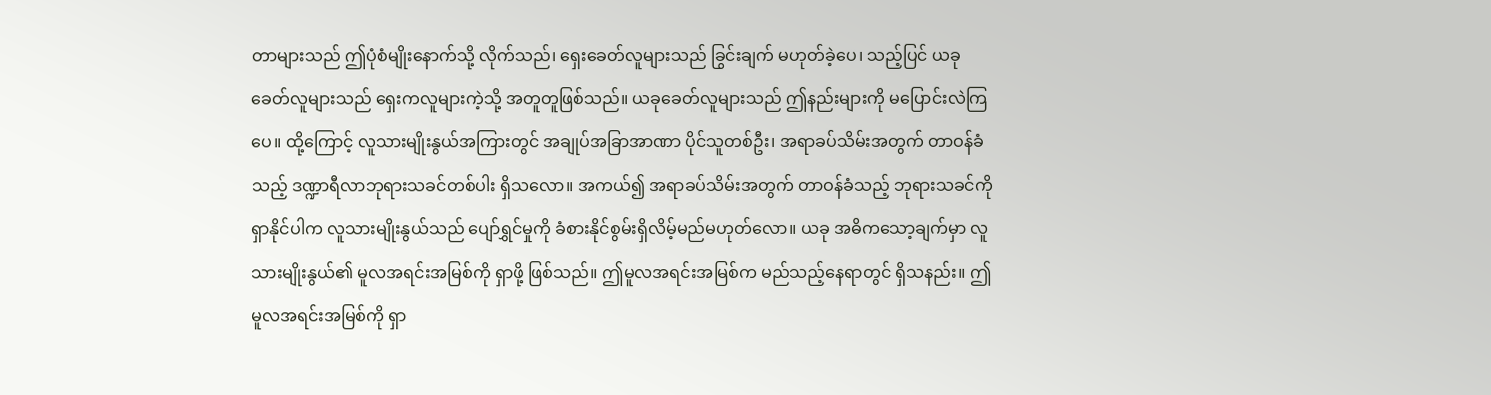တာများသည် ဤပုံစံမျိုးနောက်သို့ လိုက်သည်၊ ရှေးခေတ်လူများသည် ခြွင်းချက် မဟုတ်ခဲ့ပေ၊ သည့်ပြင် ယခုခေတ်လူများသည် ရှေးကလူများကဲ့သို့ အတူတူဖြစ်သည်။ ယခုခေတ်လူများသည် ဤနည်းများကို မပြောင်းလဲကြပေ။ ထို့ကြောင့် လူသားမျိုးနွယ်အကြားတွင် အချုပ်အခြာအာဏာ ပိုင်သူတစ်ဦး၊ အရာခပ်သိမ်းအတွက် တာဝန်ခံသည့် ဒဏ္ဍာရီလာဘုရားသခင်တစ်ပါး ရှိသလော။ အကယ်၍ အရာခပ်သိမ်းအတွက် တာဝန်ခံသည့် ဘုရားသခင်ကို ရှာနိုင်ပါက လူသားမျိုးနွယ်သည် ပျော်ရွှင်မှုကို ခံစားနိုင်စွမ်းရှိလိမ့်မည်မဟုတ်လော။ ယခု အဓိကသော့ချက်မှာ လူသားမျိုးနွယ်၏ မူလအရင်းအမြစ်ကို ရှာဖို့ ဖြစ်သည်။ ဤမူလအရင်းအမြစ်က မည်သည့်နေရာတွင် ရှိသနည်း။ ဤမူလအရင်းအမြစ်ကို ရှာ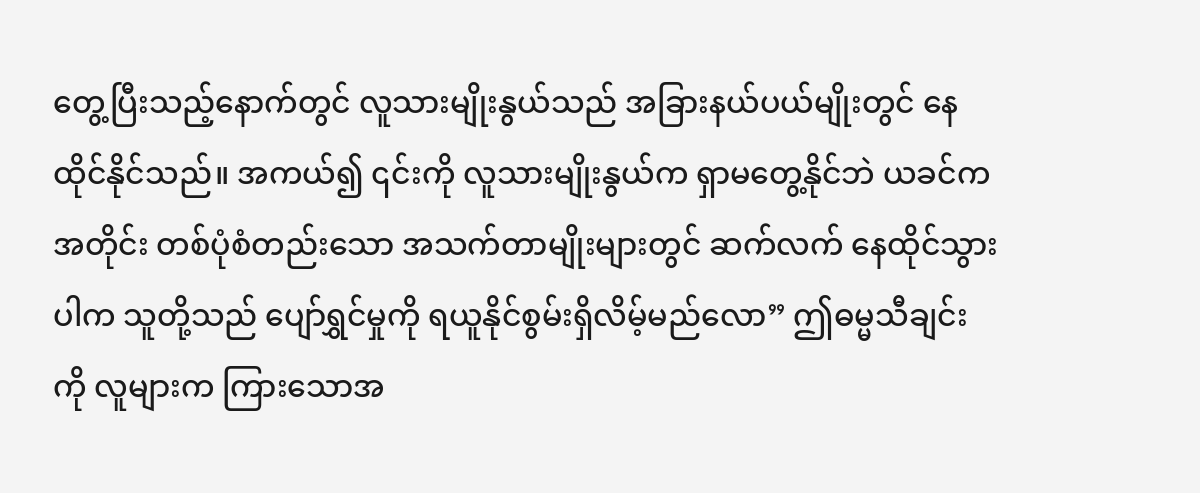တွေ့ပြီးသည့်နောက်တွင် လူသားမျိုးနွယ်သည် အခြားနယ်ပယ်မျိုးတွင် နေထိုင်နိုင်သည်။ အကယ်၍ ၎င်းကို လူသားမျိုးနွယ်က ရှာမတွေ့နိုင်ဘဲ ယခင်ကအတိုင်း တစ်ပုံစံတည်းသော အသက်တာမျိုးများတွင် ဆက်လက် နေထိုင်သွားပါက သူတို့သည် ပျော်ရွှင်မှုကို ရယူနိုင်စွမ်းရှိလိမ့်မည်လော” ဤဓမ္မသီချင်းကို လူများက ကြားသောအ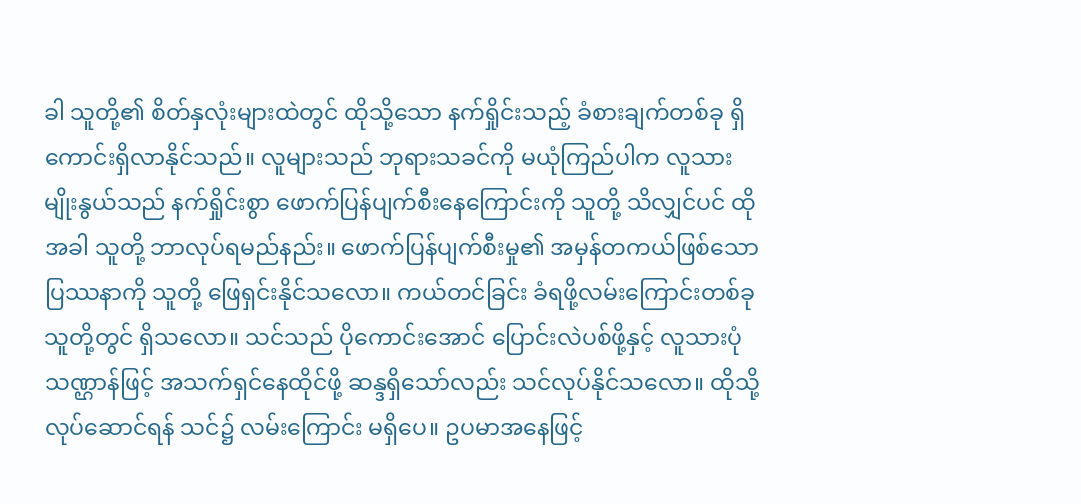ခါ သူတို့၏ စိတ်နှလုံးများထဲတွင် ထိုသို့သော နက်ရှိုင်းသည့် ခံစားချက်တစ်ခု ရှိကောင်းရှိလာနိုင်သည်။ လူများသည် ဘုရားသခင်ကို မယုံကြည်ပါက လူသားမျိုးနွယ်သည် နက်ရှိုင်းစွာ ဖောက်ပြန်ပျက်စီးနေကြောင်းကို သူတို့ သိလျှင်ပင် ထိုအခါ သူတို့ ဘာလုပ်ရမည်နည်း။ ဖောက်ပြန်ပျက်စီးမှု၏ အမှန်တကယ်ဖြစ်သော ပြဿနာကို သူတို့ ဖြေရှင်းနိုင်သလော။ ကယ်တင်ခြင်း ခံရဖို့လမ်းကြောင်းတစ်ခု သူတို့တွင် ရှိသလော။ သင်သည် ပိုကောင်းအောင် ပြောင်းလဲပစ်ဖို့နှင့် လူသားပုံသဏ္ဌာန်ဖြင့် အသက်ရှင်နေထိုင်ဖို့ ဆန္ဒရှိသော်လည်း သင်လုပ်နိုင်သလော။ ထိုသို့လုပ်ဆောင်ရန် သင်၌ လမ်းကြောင်း မရှိပေ။ ဥပမာအနေဖြင့်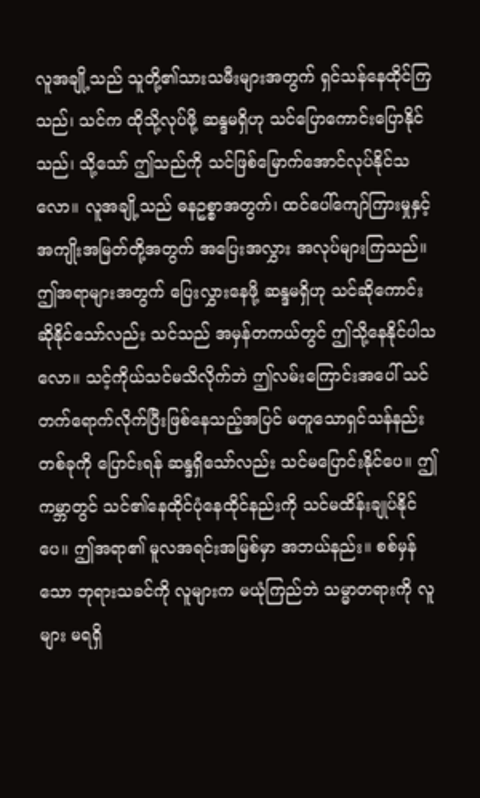လူအချို့သည် သူတို့၏သားသမီးများအတွက် ရှင်သန်နေထိုင်ကြသည်၊ သင်က ထိုသို့လုပ်ဖို့ ဆန္ဒမရှိဟု သင်ပြောကောင်းပြောနိုင်သည်၊ သို့သော် ဤသည်ကို သင်ဖြစ်မြောက်အောင်လုပ်နိုင်သလော။ လူအချို့သည် ဓနဥစ္စာအတွက်၊ ထင်ပေါ်ကျော်ကြားမှုနှင့် အကျိုးအမြတ်တို့အတွက် အပြေးအလွှား အလုပ်များကြသည်။ ဤအရာများအတွက် ပြေးလွှားနေဖို့ ဆန္ဒမရှိဟု သင်ဆိုကောင်းဆိုနိုင်သော်လည်း သင်သည် အမှန်တကယ်တွင် ဤသို့နေနိုင်ပါသလော။ သင့်ကိုယ်သင်မသိလိုက်ဘဲ ဤလမ်းကြောင်းအပေါ် သင်တက်ရောက်လိုက်ပြီးဖြစ်နေသည့်အပြင် မတူသောရှင်သန်နည်းတစ်ခုကို ပြောင်းရန် ဆန္ဒရှိသော်လည်း သင်မပြောင်းနိုင်ပေ။ ဤကမ္ဘာတွင် သင်၏နေထိုင်ပုံနေထိုင်နည်းကို သင်မထိန်းချုပ်နိုင်ပေ။ ဤအရာ၏ မူလအရင်းအမြစ်မှာ အဘယ်နည်း။ စစ်မှန်သော ဘုရားသခင်ကို လူများက မယုံကြည်ဘဲ သမ္မာတရားကို လူများ မရရှိ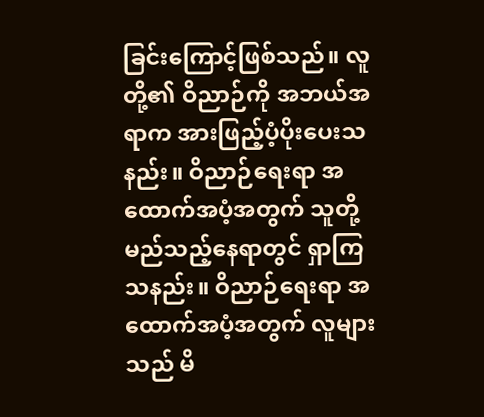ခြင်းကြောင့်ဖြစ်သည်။ လူတို့၏ ဝိညာဉ်ကို အဘယ်အရာက အားဖြည့်ပံ့ပိုးပေးသနည်း။ ဝိညာဉ်ရေးရာ အထောက်အပံ့အတွက် သူတို့ မည်သည့်နေရာတွင် ရှာကြသနည်း။ ဝိညာဉ်ရေးရာ အထောက်အပံ့အတွက် လူများသည် မိ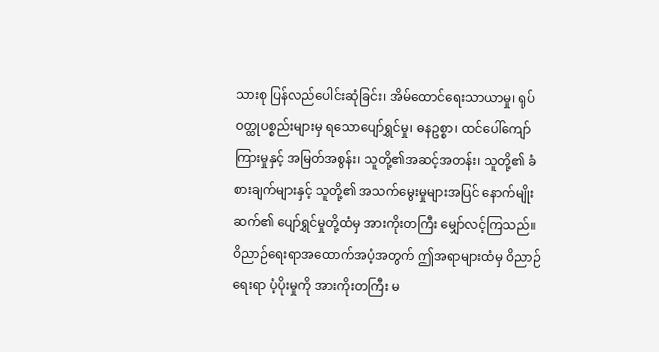သားစု ပြန်လည်ပေါင်းဆုံခြင်း၊ အိမ်ထောင်ရေးသာယာမှု၊ ရုပ်ဝတ္ထုပစ္စည်းများမှ ရသောပျော်ရွှင်မှု၊ ဓနဥစ္စာ၊ ထင်ပေါ်ကျော်ကြားမှုနှင့် အမြတ်အစွန်း၊ သူတို့၏အဆင့်အတန်း၊ သူတို့၏ ခံစားချက်များနှင့် သူတို့၏ အသက်မွေးမှုများအပြင် နောက်မျိုးဆက်၏ ပျော်ရွှင်မှုတို့ထံမှ အားကိုးတကြီး မျှော်လင့်ကြသည်။ ဝိညာဉ်ရေးရာအထောက်အပံ့အတွက် ဤအရာများထံမှ ဝိညာဉ်ရေးရာ ပံ့ပိုးမှုကို အားကိုးတကြီး မ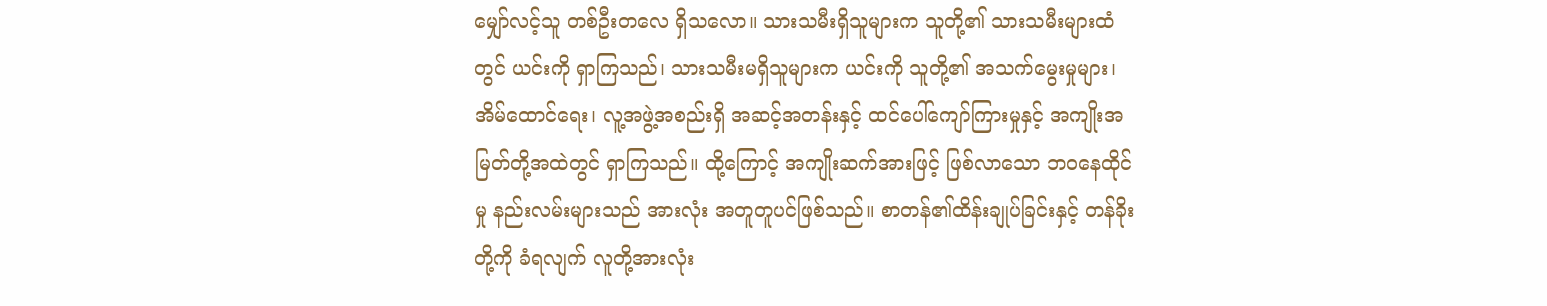မျှော်လင့်သူ တစ်ဦးတလေ ရှိသလော။ သားသမီးရှိသူများက သူတို့၏ သားသမီးများထံတွင် ယင်းကို ရှာကြသည်၊ သားသမီးမရှိသူများက ယင်းကို သူတို့၏ အသက်မွေးမှုများ၊ အိမ်ထောင်ရေး၊ လူ့အဖွဲ့အစည်းရှိ အဆင့်အတန်းနှင့် ထင်ပေါ်ကျော်ကြားမှုနှင့် အကျိုးအမြတ်တို့အထဲတွင် ရှာကြသည်။ ထို့ကြောင့် အကျိုးဆက်အားဖြင့် ဖြစ်လာသော ဘဝနေထိုင်မှု နည်းလမ်းများသည် အားလုံး အတူတူပင်ဖြစ်သည်။ စာတန်၏ထိန်းချုပ်ခြင်းနှင့် တန်ခိုးတို့ကို ခံရလျက် လူတို့အားလုံး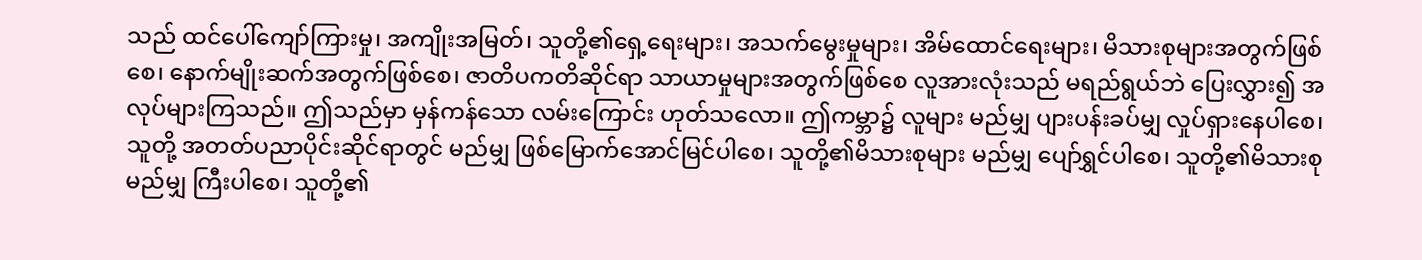သည် ထင်ပေါ်ကျော်ကြားမှု၊ အကျိုးအမြတ်၊ သူတို့၏ရှေ့ရေးများ၊ အသက်မွေးမှုများ၊ အိမ်ထောင်ရေးများ၊ မိသားစုများအတွက်ဖြစ်စေ၊ နောက်မျိုးဆက်အတွက်ဖြစ်စေ၊ ဇာတိပကတိဆိုင်ရာ သာယာမှုများအတွက်ဖြစ်စေ လူအားလုံးသည် မရည်ရွယ်ဘဲ ပြေးလွှား၍ အလုပ်များကြသည်။ ဤသည်မှာ မှန်ကန်သော လမ်းကြောင်း ဟုတ်သလော။ ဤကမ္ဘာ၌ လူများ မည်မျှ ပျားပန်းခပ်မျှ လှုပ်ရှားနေပါစေ၊ သူတို့ အတတ်ပညာပိုင်းဆိုင်ရာတွင် မည်မျှ ဖြစ်မြောက်အောင်မြင်ပါစေ၊ သူတို့၏မိသားစုများ မည်မျှ ပျော်ရွှင်ပါစေ၊ သူတို့၏မိသားစု မည်မျှ ကြီးပါစေ၊ သူတို့၏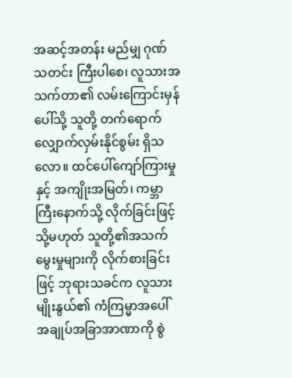အဆင့်အတန်း မည်မျှ ဂုဏ်သတင်း ကြီးပါစေ၊ လူသားအသက်တာ၏ လမ်းကြောင်းမှန်ပေါ်သို့ သူတို့ တက်ရောက်လျှောက်လှမ်းနိုင်စွမ်း ရှိသလော။ ထင်ပေါ်ကျော်ကြားမှုနှင့် အကျိုးအမြတ်၊ ကမ္ဘာကြီးနောက်သို့ လိုက်ခြင်းဖြင့် သို့မဟုတ် သူတို့၏အသက်မွေးမှုများကို လိုက်စားခြင်းဖြင့် ဘုရားသခင်က လူသားမျိုးနွယ်၏ ကံကြမ္မာအပေါ် အချုပ်အခြာအာဏာကို စွဲ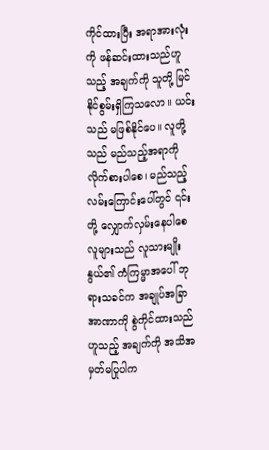ကိုင်ထားပြီး အရာအားလုံးကို ဖန်ဆင်းထားသည်ဟူသည့် အချက်ကို သူတို့ မြင်နိုင်စွမ်းရှိကြသလော။ ယင်းသည် မဖြစ်နိုင်ပေ။ လူတို့သည် မည်သည့်အရာကို လိုက်စားပါစေ၊ မည်သည့်လမ်းကြောင်းပေါ်တွင် ၎င်းတို့ လျှောက်လှမ်းနေပါစေ လူများသည် လူသားမျိုးနွယ်၏ ကံကြမ္မာအပေါ် ဘုရားသခင်က အချုပ်အခြာအာဏာကို စွဲကိုင်ထားသည် ဟူသည့် အချက်ကို အသိအမှတ်မပြုပါက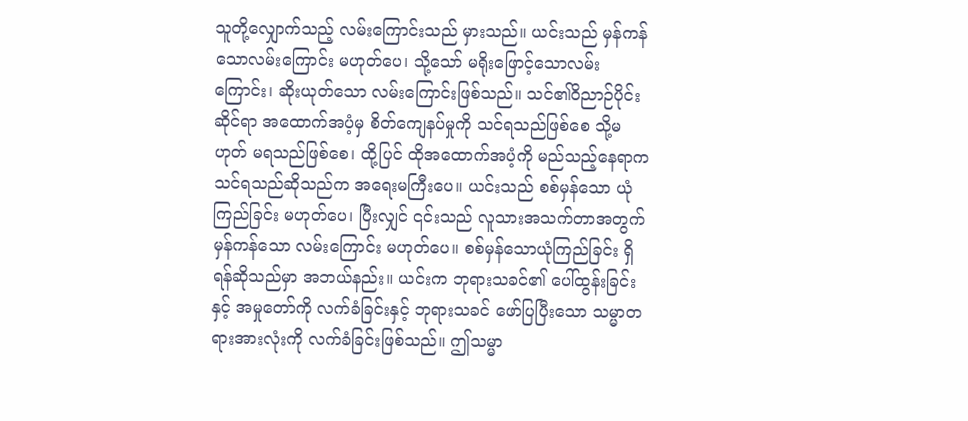သူတို့လျှောက်သည့် လမ်းကြောင်းသည် မှားသည်။ ယင်းသည် မှန်ကန်သောလမ်းကြောင်း မဟုတ်ပေ၊ သို့သော် မရိုးဖြောင့်သောလမ်းကြောင်း၊ ဆိုးယုတ်သော လမ်းကြောင်းဖြစ်သည်။ သင်၏ဝိညာဉ်ပိုင်းဆိုင်ရာ အထောက်အပံ့မှ စိတ်ကျေနပ်မှုကို သင်ရသည်ဖြစ်စေ သို့မဟုတ် မရသည်ဖြစ်စေ၊ ထို့ပြင် ထိုအထောက်အပံ့ကို မည်သည့်နေရာက သင်ရသည်ဆိုသည်က အရေးမကြီးပေ။ ယင်းသည် စစ်မှန်သော ယုံကြည်ခြင်း မဟုတ်ပေ၊ ပြီးလျှင် ၎င်းသည် လူသားအသက်တာအတွက် မှန်ကန်သော လမ်းကြောင်း မဟုတ်ပေ။ စစ်မှန်သောယုံကြည်ခြင်း ရှိရန်ဆိုသည်မှာ အဘယ်နည်း။ ယင်းက ဘုရားသခင်၏ ပေါ်ထွန်းခြင်းနှင့် အမှုတော်ကို လက်ခံခြင်းနှင့် ဘုရားသခင် ဖော်ပြပြီးသော သမ္မာတရားအားလုံးကို လက်ခံခြင်းဖြစ်သည်။ ဤသမ္မာ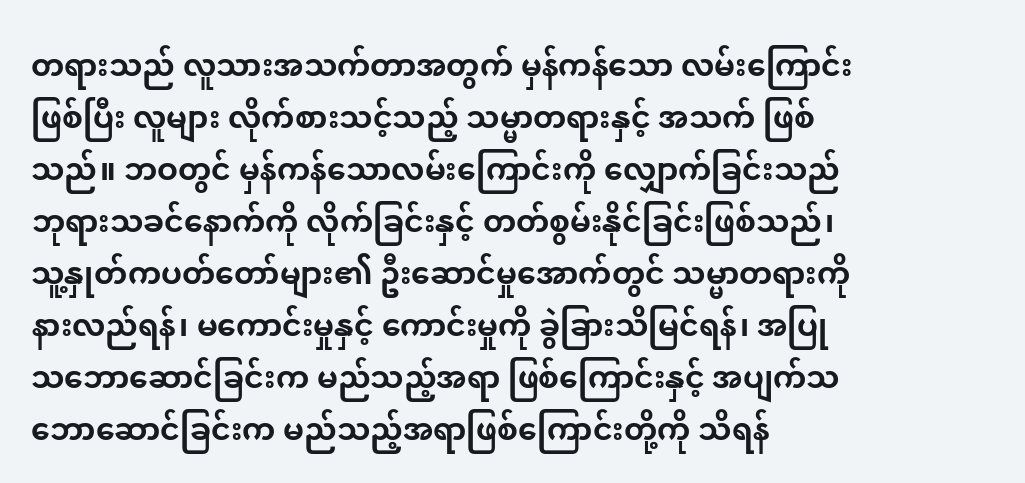တရားသည် လူသားအသက်တာအတွက် မှန်ကန်သော လမ်းကြောင်းဖြစ်ပြီး လူများ လိုက်စားသင့်သည့် သမ္မာတရားနှင့် အသက် ဖြစ်သည်။ ဘဝတွင် မှန်ကန်သောလမ်းကြောင်းကို လျှောက်ခြင်းသည် ဘုရားသခင်နောက်ကို လိုက်ခြင်းနှင့် တတ်စွမ်းနိုင်ခြင်းဖြစ်သည်၊ သူ့နှုတ်ကပတ်တော်များ၏ ဦးဆောင်မှုအောက်တွင် သမ္မာတရားကို နားလည်ရန်၊ မကောင်းမှုနှင့် ကောင်းမှုကို ခွဲခြားသိမြင်ရန်၊ အပြုသဘောဆောင်ခြင်းက မည်သည့်အရာ ဖြစ်ကြောင်းနှင့် အပျက်သဘောဆောင်ခြင်းက မည်သည့်အရာဖြစ်ကြောင်းတို့ကို သိရန်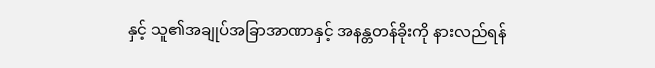နှင့် သူ၏အချုပ်အခြာအာဏာနှင့် အနန္တတန်ခိုးကို နားလည်ရန်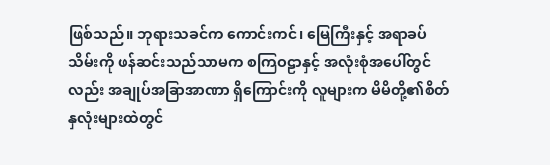ဖြစ်သည်။ ဘုရားသခင်က ကောင်းကင်၊ မြေကြီးနှင့် အရာခပ်သိမ်းကို ဖန်ဆင်းသည်သာမက စကြဝဠာနှင့် အလုံးစုံအပေါ်တွင်လည်း အချုပ်အခြာအာဏာ ရှိကြောင်းကို လူများက မိမိတို့၏စိတ်နှလုံးများထဲတွင်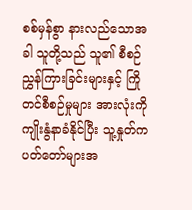စစ်မှန်စွာ နားလည်သောအခါ သူတို့သည် သူ၏ စီစဉ်ညွှန်ကြားခြင်းများနှင့် ကြိုတင်စီစဉ်မှုများ အားလုံးကို ကျိုးနွံနာခံနိုင်ပြီး သူ့နှုတ်ကပတ်တော်များအ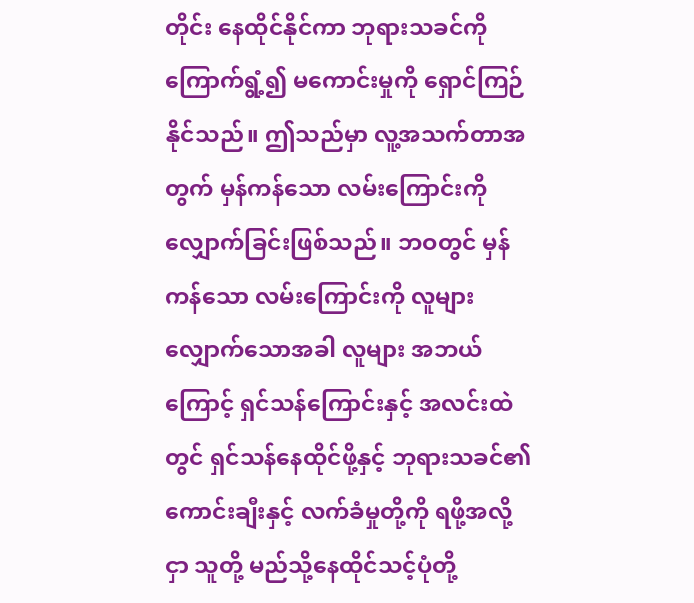တိုင်း နေထိုင်နိုင်ကာ ဘုရားသခင်ကို ကြောက်ရွံ့၍ မကောင်းမှုကို ရှောင်ကြဉ်နိုင်သည်။ ဤသည်မှာ လူ့အသက်တာအတွက် မှန်ကန်သော လမ်းကြောင်းကို လျှောက်ခြင်းဖြစ်သည်။ ဘဝတွင် မှန်ကန်သော လမ်းကြောင်းကို လူများ လျှောက်သောအခါ လူများ အဘယ်ကြောင့် ရှင်သန်ကြောင်းနှင့် အလင်းထဲတွင် ရှင်သန်နေထိုင်ဖို့နှင့် ဘုရားသခင်၏ကောင်းချီးနှင့် လက်ခံမှုတို့ကို ရဖို့အလို့ငှာ သူတို့ မည်သို့နေထိုင်သင့်ပုံတို့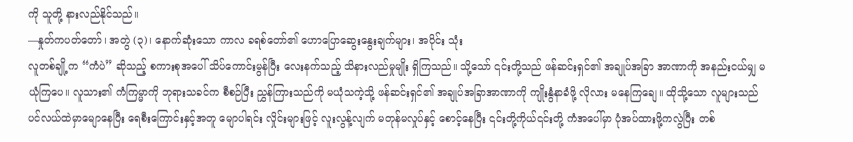ကို သူတို့ နားလည်နိုင်သည်။
—နှုတ်ကပတ်တော်၊ အတွဲ (၃)၊ နောက်ဆုံးသော ကာလ ခရစ်တော်၏ ဟောပြောဆွေးနွေးချက်များ၊ အပိုင်း သုံး
လူတစ်ချို့က “ကံပဲ” ဆိုသည့် စကားစုအပေါ် သိပ်ကောင်းမွန်ပြီး လေးနက်သည့် သိနားလည်မှုမျိုး ရှိကြသည်။ သို့သော် ၎င်းတို့သည် ဖန်ဆင်းရှင်၏ အချုပ်အခြာ အာဏာကို အနည်းငယ်မျှ မယုံကြပေ။ လူသား၏ ကံကြမ္မာကို ဘုရားသခင်က စီစဉ်ပြီး ညွှန်ကြားသည်ကို မယုံသကဲ့သို့ ဖန်ဆင်းရှင်၏ အချုပ်အခြာအာဏာကို ကျိုးနွံနာခံဖို့ လိုလား မနေကြချေ။ ထိုသို့သော လူများသည် ပင်လယ်ထဲမှာမျောနေပြီး ရေစီးကြောင်းနှင့်အတူ မျောပါရင်း လှိုင်းများဖြင့် လူးလွန့်လျက် မတုန်မလှုပ်နှင့် စောင့်နေပြီး ၎င်းတို့ကိုယ်၎င်းတို့ ကံအပေါ်မှာ ပုံအပ်ထားဖို့ကလွဲပြီး တစ်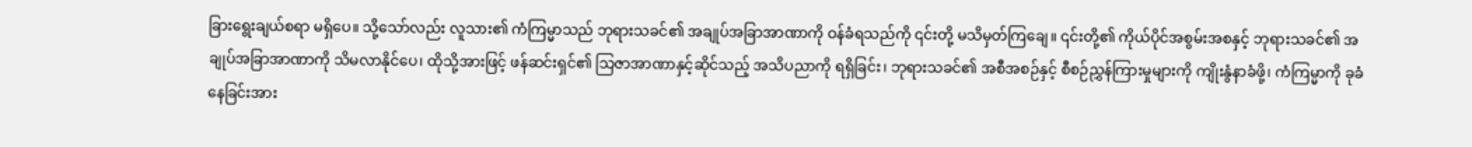ခြားရွေးချယ်စရာ မရှိပေ။ သို့သော်လည်း လူသား၏ ကံကြမ္မာသည် ဘုရားသခင်၏ အချုပ်အခြာအာဏာကို ဝန်ခံရသည်ကို ၎င်းတို့ မသိမှတ်ကြချေ။ ၎င်းတို့၏ ကိုယ်ပိုင်အစွမ်းအစနှင့် ဘုရားသခင်၏ အချုပ်အခြာအာဏာကို သိမလာနိုင်ပေ၊ ထိုသို့အားဖြင့် ဖန်ဆင်းရှင်၏ သြဇာအာဏာနှင့်ဆိုင်သည့် အသိပညာကို ရရှိခြင်း၊ ဘုရားသခင်၏ အစီအစဉ်နှင့် စီစဉ်ညွှန်ကြားမှုများကို ကျိုးနွံနာခံဖို့၊ ကံကြမ္မာကို ခုခံနေခြင်းအား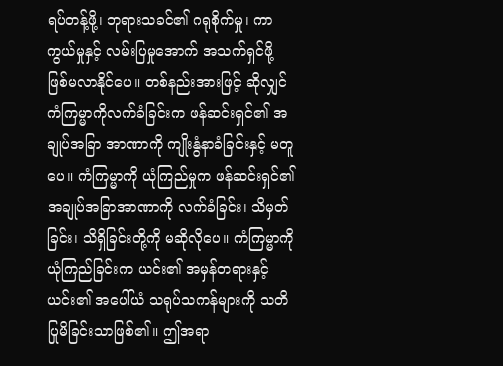ရပ်တန့်ဖို့၊ ဘုရားသခင်၏ ဂရုစိုက်မှု၊ ကာကွယ်မှုနှင့် လမ်းပြမှုအောက် အသက်ရှင်ဖို့ ဖြစ်မလာနိုင်ပေ။ တစ်နည်းအားဖြင့် ဆိုလျှင် ကံကြမ္မာကိုလက်ခံခြင်းက ဖန်ဆင်းရှင်၏ အချုပ်အခြာ အာဏာကို ကျိုးနွံနာခံခြင်းနှင့် မတူပေ။ ကံကြမ္မာကို ယုံကြည်မှုက ဖန်ဆင်းရှင်၏ အချုပ်အခြာအာဏာကို လက်ခံခြင်း၊ သိမှတ်ခြင်း၊ သိရှိခြင်းတို့ကို မဆိုလိုပေ။ ကံကြမ္မာကို ယုံကြည်ခြင်းက ယင်း၏ အမှန်တရားနှင့် ယင်း၏ အပေါ်ယံ သရုပ်သကန်များကို သတိပြုမိခြင်းသာဖြစ်၏။ ဤအရာ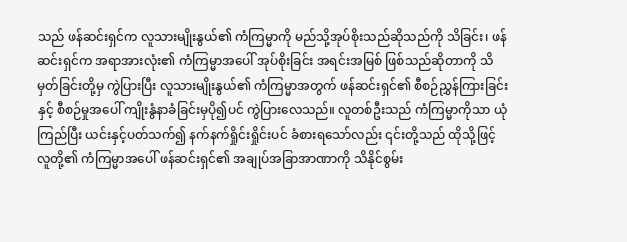သည် ဖန်ဆင်းရှင်က လူသားမျိုးနွယ်၏ ကံကြမ္မာကို မည်သို့အုပ်စိုးသည်ဆိုသည်ကို သိခြင်း၊ ဖန်ဆင်းရှင်က အရာအားလုံး၏ ကံကြမ္မာအပေါ် အုပ်စိုးခြင်း အရင်းအမြစ် ဖြစ်သည်ဆိုတာကို သိမှတ်ခြင်းတို့မှ ကွဲပြားပြီး လူသားမျိုးနွယ်၏ ကံကြမ္မာအတွက် ဖန်ဆင်းရှင်၏ စီစဉ်ညွှန်ကြားခြင်းနှင့် စီစဉ်မှုအပေါ် ကျိုးနွံနာခံခြင်းမှပို၍ပင် ကွဲပြားလေသည်။ လူတစ်ဦးသည် ကံကြမ္မာကိုသာ ယုံကြည်ပြီး ယင်းနှင့်ပတ်သက်၍ နက်နက်ရှိုင်းရှိုင်းပင် ခံစားရသော်လည်း ၎င်းတို့သည် ထိုသို့ဖြင့် လူတို့၏ ကံကြမ္မာအပေါ် ဖန်ဆင်းရှင်၏ အချုပ်အခြာအာဏာကို သိနိုင်စွမ်း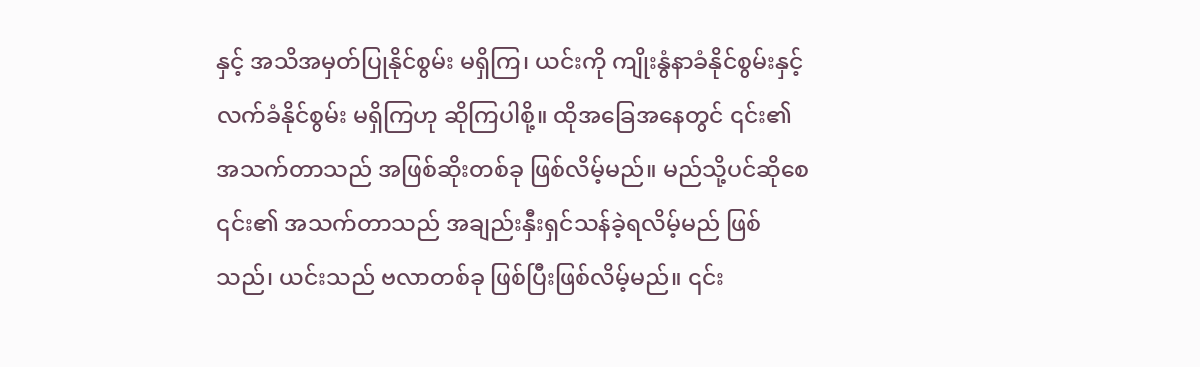နှင့် အသိအမှတ်ပြုနိုင်စွမ်း မရှိကြ၊ ယင်းကို ကျိုးနွံနာခံနိုင်စွမ်းနှင့် လက်ခံနိုင်စွမ်း မရှိကြဟု ဆိုကြပါစို့။ ထိုအခြေအနေတွင် ၎င်း၏ အသက်တာသည် အဖြစ်ဆိုးတစ်ခု ဖြစ်လိမ့်မည်။ မည်သို့ပင်ဆိုစေ ၎င်း၏ အသက်တာသည် အချည်းနှီးရှင်သန်ခဲ့ရလိမ့်မည် ဖြစ်သည်၊ ယင်းသည် ဗလာတစ်ခု ဖြစ်ပြီးဖြစ်လိမ့်မည်။ ၎င်း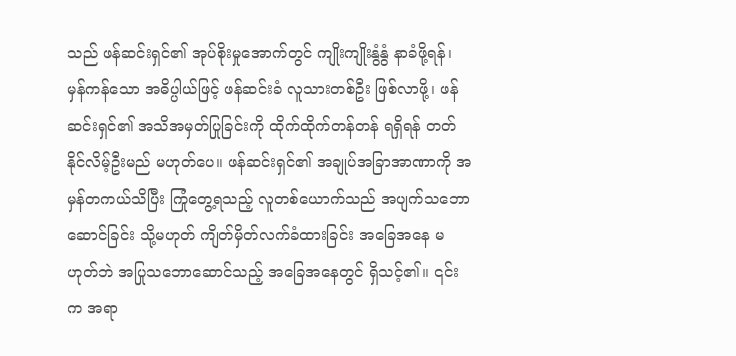သည် ဖန်ဆင်းရှင်၏ အုပ်စိုးမှုအောက်တွင် ကျိုးကျိုးနွံနွံ နာခံဖို့ရန်၊ မှန်ကန်သော အဓိပ္ပါယ်ဖြင့် ဖန်ဆင်းခံ လူသားတစ်ဦး ဖြစ်လာဖို့၊ ဖန်ဆင်းရှင်၏ အသိအမှတ်ပြုခြင်းကို ထိုက်ထိုက်တန်တန် ရရှိရန် တတ်နိုင်လိမ့်ဦးမည် မဟုတ်ပေ။ ဖန်ဆင်းရှင်၏ အချုပ်အခြာအာဏာကို အမှန်တကယ်သိပြီး ကြုံတွေ့ရသည့် လူတစ်ယောက်သည် အပျက်သဘောဆောင်ခြင်း သို့မဟုတ် ကျိတ်မှိတ်လက်ခံထားခြင်း အခြေအနေ မဟုတ်ဘဲ အပြုသဘောဆောင်သည့် အခြေအနေတွင် ရှိသင့်၏။ ၎င်းက အရာ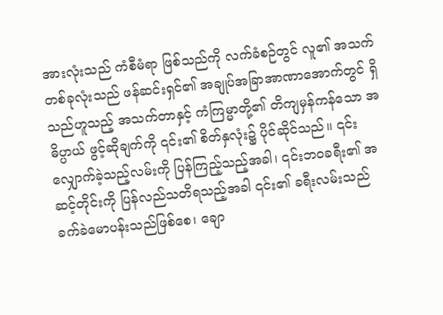အားလုံးသည် ကံစီမံရာ ဖြစ်သည်ကို လက်ခံစဉ်တွင် လူ၏ အသက်တစ်ခုလုံးသည် ဖန်ဆင်းရှင်၏ အချုပ်အခြာအာဏာအောက်တွင် ရှိသည်ဟူသည့် အသက်တာနှင့် ကံကြမ္မာတို့၏ တိကျမှန်ကန်သော အဓိပ္ပာယ် ဖွင့်ဆိုချက်ကို ၎င်း၏ စိတ်နှလုံး၌ ပိုင်ဆိုင်သည်။ ၎င်းလျှောက်ခဲ့သည့်လမ်းကို ပြန်ကြည့်သည့်အခါ၊ ၎င်းဘဝခရီး၏ အဆင့်တိုင်းကို ပြန်လည်သတိရသည့်အခါ ၎င်း၏ ခရီးလမ်းသည် ခက်ခဲမောပန်းသည်ဖြစ်စေ၊ ချော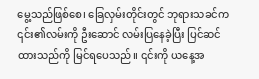မွေ့သည်ဖြစ်စေ၊ ခြေလှမ်းတိုင်းတွင် ဘုရားသခင်က ၎င်း၏လမ်းကို ဦးဆောင် လမ်းပြနေခဲ့ပြီး ပြင်ဆင်ထားသည်ကို မြင်ရပေသည်။ ၎င်းကို ယနေ့အ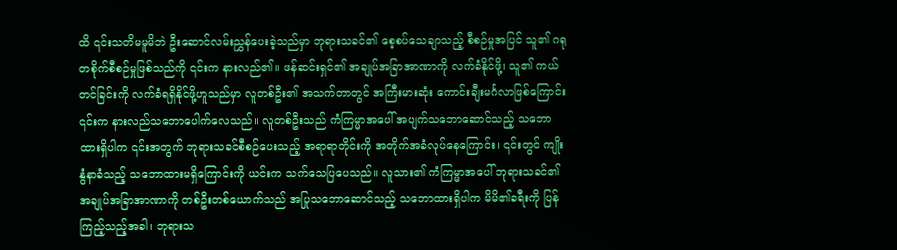ထိ ၎င်းသတိမမူမိဘဲ ဦးဆောင်လမ်းညွှန်ပေးခဲ့သည်မှာ ဘုရားသခင်၏ စေ့စပ်သေချာသည့် စီစဉ်မှုအပြင် သူ၏ ဂရုတစိုက်စီစဉ်မှုဖြစ်သည်ကို ၎င်းက နားလည်၏။ ဖန်ဆင်းရှင်၏ အချုပ်အခြာအာဏာကို လက်ခံနိုင်ဖို့၊ သူ၏ ကယ်တင်ခြင်းကို လက်ခံရရှိနိုင်ဖို့ဟူသည်မှာ လူတစ်ဦး၏ အသက်တာတွင် အကြီးမားဆုံး ကောင်းချီးမင်္ဂလာဖြစ်ကြောင်း ၎င်းက နားလည်သဘောပေါက်လေသည်။ လူတစ်ဦးသည် ကံကြမ္မာအပေါ် အပျက်သဘောဆောင်သည့် သဘောထားရှိပါက ၎င်းအတွက် ဘုရားသခင်စီစဉ်ပေးသည့် အရာရာတိုင်းကို အတိုက်အခံလုပ်နေကြောင်း၊ ၎င်းတွင် ကျိုးနွံနာခံသည့် သဘောထားမရှိကြောင်းကို ယင်းက သက်သေပြပေသည်။ လူသား၏ ကံကြမ္မာအပေါ် ဘုရားသခင်၏ အချုပ်အခြာအာဏာကို တစ်ဦးတစ်ယောက်သည် အပြုသဘောဆောင်သည့် သဘောထားရှိပါက မိမိ၏ခရီးကို ပြန်ကြည့်သည့်အခါ၊ ဘုရားသ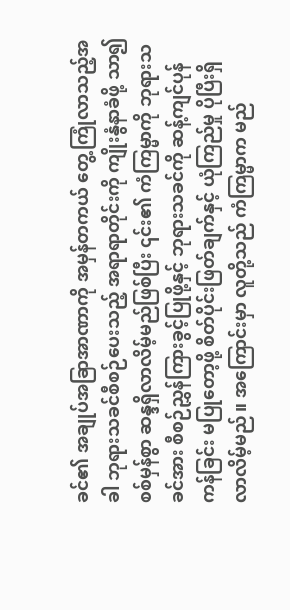ခင်၏ အချုပ်အခြာအာဏာကို အမှန်တကယ် တွေ့ကြုံလာသည့်အခါ ဘုရားသခင်စီစဉ်ပေးသည့် အရာရာတိုင်းကို ကျိုးနွံနာခံဖို့ သာ၍ စစ်မှန်စွာ ဆန္ဒရှိလာလိမ့်မည်ဖြစ်ပြီး ၎င်း၏ ကံကြမ္မာကို ဘုရားသခင်အား စီစဉ်ညွှန်ကြားခွင့်ပြုဖို့နှင့် ဘုရားသခင်ကို ဆန့်ကျင်ပုန်ကန်ခြင်း မပြုတော့ဖို့ စိတ်ပိုင်းဖြတ်ချက်နှင့် ယုံကြည်မှု ပိုပြီးရှိလာလိမ့်မည်။ အကြောင်းမှာ လူတို့သည် ကံကြမ္မာက မည်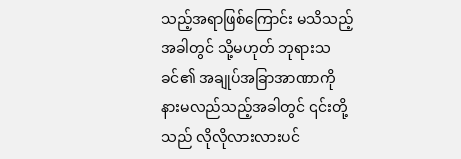သည့်အရာဖြစ်ကြောင်း မသိသည့်အခါတွင် သို့မဟုတ် ဘုရားသခင်၏ အချုပ်အခြာအာဏာကို နားမလည်သည့်အခါတွင် ၎င်းတို့သည် လိုလိုလားလားပင်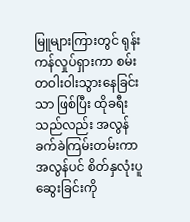မြူများကြားတွင် ရုန်းကန်လှုပ်ရှားကာ စမ်းတဝါးဝါးသွားနေခြင်းသာ ဖြစ်ပြီး ထိုခရီးသည်လည်း အလွန်ခက်ခဲကြမ်းတမ်းကာ အလွန်ပင် စိတ်နှလုံးပူဆွေးခြင်းကို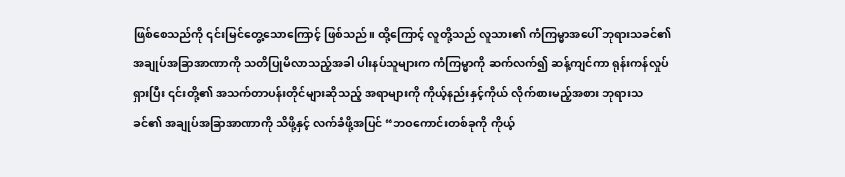ဖြစ်စေသည်ကို ၎င်းမြင်တွေ့သောကြောင့် ဖြစ်သည်။ ထို့ကြောင့် လူတို့သည် လူသား၏ ကံကြမ္မာအပေါ် ဘုရားသခင်၏ အချုပ်အခြာအာဏာကို သတိပြုမိလာသည့်အခါ ပါးနပ်သူများက ကံကြမ္မာကို ဆက်လက်၍ ဆန့်ကျင်ကာ ရုန်းကန်လှုပ်ရှားပြီး ၎င်းတို့၏ အသက်တာပန်းတိုင်များဆိုသည့် အရာများကို ကိုယ့်နည်းနှင့်ကိုယ် လိုက်စားမည့်အစား ဘုရားသခင်၏ အချုပ်အခြာအာဏာကို သိဖို့နှင့် လက်ခံဖို့အပြင် “ဘဝကောင်းတစ်ခုကို ကိုယ့်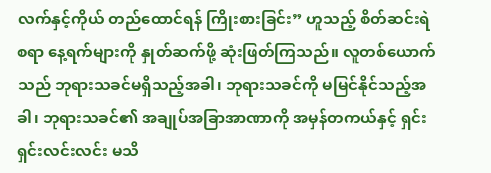လက်နှင့်ကိုယ် တည်ထောင်ရန် ကြိုးစားခြင်း” ဟူသည့် စိတ်ဆင်းရဲစရာ နေ့ရက်များကို နှုတ်ဆက်ဖို့ ဆုံးဖြတ်ကြသည်။ လူတစ်ယောက်သည် ဘုရားသခင်မရှိသည့်အခါ၊ ဘုရားသခင်ကို မမြင်နိုင်သည့်အခါ၊ ဘုရားသခင်၏ အချုပ်အခြာအာဏာကို အမှန်တကယ်နှင့် ရှင်းရှင်းလင်းလင်း မသိ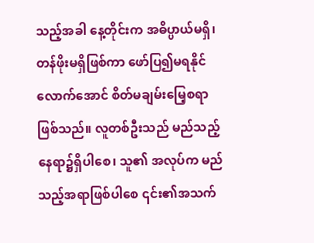သည့်အခါ နေ့တိုင်းက အဓိပ္ပာယ်မရှိ၊ တန်ဖိုးမရှိဖြစ်ကာ ဖော်ပြ၍မရနိုင်လောက်အောင် စိတ်မချမ်းမြေ့စရာ ဖြစ်သည်။ လူတစ်ဦးသည် မည်သည့်နေရာ၌ရှိပါစေ၊ သူ၏ အလုပ်က မည်သည့်အရာဖြစ်ပါစေ ၎င်း၏အသက်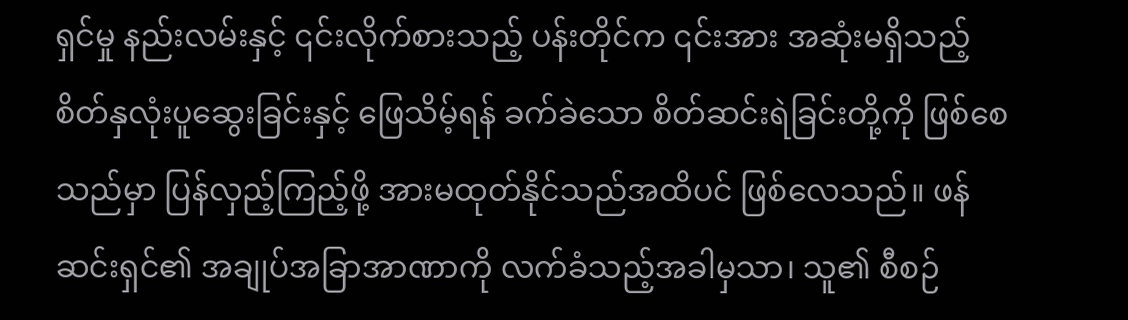ရှင်မှု နည်းလမ်းနှင့် ၎င်းလိုက်စားသည့် ပန်းတိုင်က ၎င်းအား အဆုံးမရှိသည့် စိတ်နှလုံးပူဆွေးခြင်းနှင့် ဖြေသိမ့်ရန် ခက်ခဲသော စိတ်ဆင်းရဲခြင်းတို့ကို ဖြစ်စေသည်မှာ ပြန်လှည့်ကြည့်ဖို့ အားမထုတ်နိုင်သည်အထိပင် ဖြစ်လေသည်။ ဖန်ဆင်းရှင်၏ အချုပ်အခြာအာဏာကို လက်ခံသည့်အခါမှသာ၊ သူ၏ စီစဉ်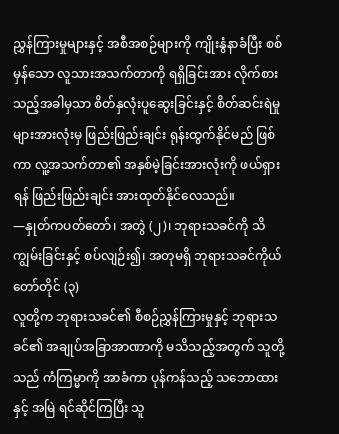ညွှန်ကြားမှုများနှင့် အစီအစဉ်များကို ကျိုးနွံနာခံပြီး စစ်မှန်သော လူသားအသက်တာကို ရရှိခြင်းအား လိုက်စားသည့်အခါမှသာ စိတ်နှလုံးပူဆွေးခြင်းနှင့် စိတ်ဆင်းရဲမှုများအားလုံးမှ ဖြည်းဖြည်းချင်း ရုန်းထွက်နိုင်မည် ဖြစ်ကာ လူ့အသက်တာ၏ အနှစ်မဲ့ခြင်းအားလုံးကို ဖယ်ရှားရန် ဖြည်းဖြည်းချင်း အားထုတ်နိုင်လေသည်။
—နှုတ်ကပတ်တော်၊ အတွဲ (၂)၊ ဘုရားသခင်ကို သိကျွမ်းခြင်းနှင့် စပ်လျဉ်း၍၊ အတုမရှိ ဘုရားသခင်ကိုယ်တော်တိုင် (၃)
လူတို့က ဘုရားသခင်၏ စီစဉ်ညွှန်ကြားမှုနှင့် ဘုရားသခင်၏ အချုပ်အခြာအာဏာကို မသိသည့်အတွက် သူတို့သည် ကံကြမ္မာကို အာခံကာ ပုန်ကန်သည့် သဘောထားနှင့် အမြဲ ရင်ဆိုင်ကြပြီး သူ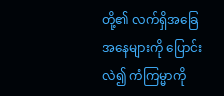တို့၏ လက်ရှိအခြေအနေများကို ပြောင်းလဲ၍ ကံကြမ္မာကို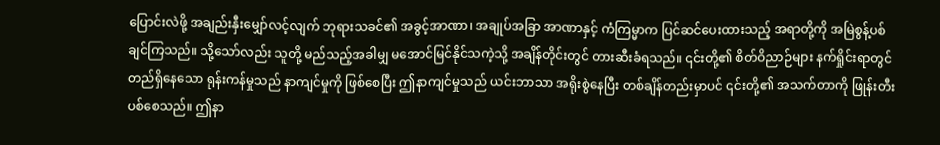ပြောင်းလဲဖို့ အချည်းနှီးမျှော်လင့်လျက် ဘုရားသခင်၏ အခွင့်အာဏာ၊ အချုပ်အခြာ အာဏာနှင့် ကံကြမ္မာက ပြင်ဆင်ပေးထားသည့် အရာတို့ကို အမြဲစွန့်ပစ်ချင်ကြသည်။ သို့သော်လည်း သူတို့ မည်သည့်အခါမျှ မအောင်မြင်နိုင်သကဲ့သို့ အချိန်တိုင်းတွင် တားဆီးခံရသည်။ ၎င်းတို့၏ စိတ်ဝိညာဉ်များ နက်ရှိုင်းရာတွင် တည်ရှိနေသော ရုန်းကန်မှုသည် နာကျင်မှုကို ဖြစ်စေပြီး ဤနာကျင်မှုသည် ယင်းဘာသာ အရိုးစွဲနေပြီး တစ်ချိန်တည်းမှာပင် ၎င်းတို့၏ အသက်တာကို ဖြုန်းတီးပစ်စေသည်။ ဤနာ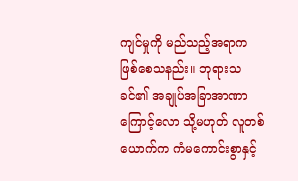ကျင်မှုကို မည်သည့်အရာက ဖြစ်စေသနည်း။ ဘုရားသခင်၏ အချုပ်အခြာအာဏာကြောင့်လော သို့မဟုတ် လူတစ်ယောက်က ကံမကောင်းစွာနှင့်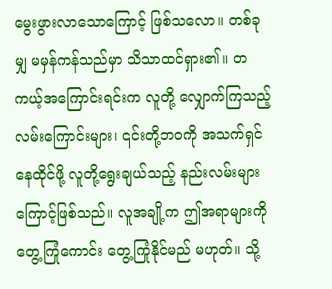မွေးဖွားလာသောကြောင့် ဖြစ်သလော။ တစ်ခုမျှ မမှန်ကန်သည်မှာ သိသာထင်ရှား၏။ တကယ့်အကြောင်းရင်းက လူတို့ လျှောက်ကြသည့် လမ်းကြောင်းများ၊ ၎င်းတို့ဘဝကို အသက်ရှင်နေထိုင်ဖို့ လူတို့ရွေးချယ်သည့် နည်းလမ်းများ ကြောင့်ဖြစ်သည်။ လူအချို့က ဤအရာများကို တွေ့ကြုံကောင်း တွေ့ကြုံနိုင်မည် မဟုတ်။ သို့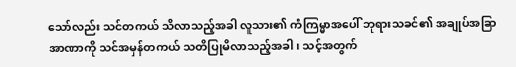သော်လည်း သင်တကယ် သိလာသည့်အခါ လူသား၏ ကံကြမ္မာအပေါ် ဘုရားသခင်၏ အချုပ်အခြာအာဏာကို သင်အမှန်တကယ် သတိပြုမိလာသည့်အခါ၊ သင့်အတွက်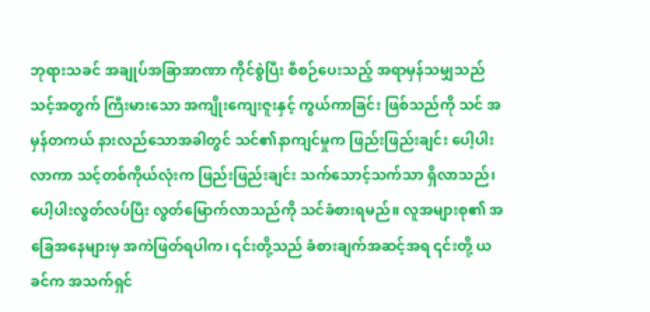ဘုရားသခင် အချုပ်အခြာအာဏာ ကိုင်စွဲပြီး စီစဉ်ပေးသည့် အရာမှန်သမျှသည် သင့်အတွက် ကြီးမားသော အကျိုးကျေးဇူးနှင့် ကွယ်ကာခြင်း ဖြစ်သည်ကို သင် အမှန်တကယ် နားလည်သောအခါတွင် သင်၏နာကျင်မှုက ဖြည်းဖြည်းချင်း ပေါ့ပါးလာကာ သင့်တစ်ကိုယ်လုံးက ဖြည်းဖြည်းချင်း သက်သောင့်သက်သာ ရှိလာသည်၊ ပေါ့ပါးလွတ်လပ်ပြီး လွတ်မြောက်လာသည်ကို သင်ခံစားရမည်။ လူအများစု၏ အခြေအနေများမှ အကဲဖြတ်ရပါက၊ ၎င်းတို့သည် ခံစားချက်အဆင့်အရ ၎င်းတို့ ယခင်က အသက်ရှင်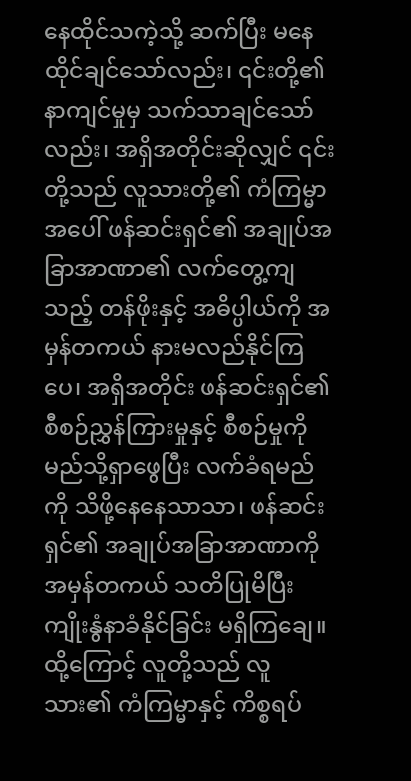နေထိုင်သကဲ့သို့ ဆက်ပြီး မနေထိုင်ချင်သော်လည်း၊ ၎င်းတို့၏နာကျင်မှုမှ သက်သာချင်သော်လည်း၊ အရှိအတိုင်းဆိုလျှင် ၎င်းတို့သည် လူသားတို့၏ ကံကြမ္မာအပေါ် ဖန်ဆင်းရှင်၏ အချုပ်အခြာအာဏာ၏ လက်တွေ့ကျသည့် တန်ဖိုးနှင့် အဓိပ္ပါယ်ကို အမှန်တကယ် နားမလည်နိုင်ကြပေ၊ အရှိအတိုင်း ဖန်ဆင်းရှင်၏ စီစဉ်ညွှန်ကြားမှုနှင့် စီစဉ်မှုကို မည်သို့ရှာဖွေပြီး လက်ခံရမည်ကို သိဖို့နေနေသာသာ၊ ဖန်ဆင်းရှင်၏ အချုပ်အခြာအာဏာကို အမှန်တကယ် သတိပြုမိပြီး ကျိုးနွံနာခံနိုင်ခြင်း မရှိကြချေ။ ထို့ကြောင့် လူတို့သည် လူသား၏ ကံကြမ္မာနှင့် ကိစ္စရပ်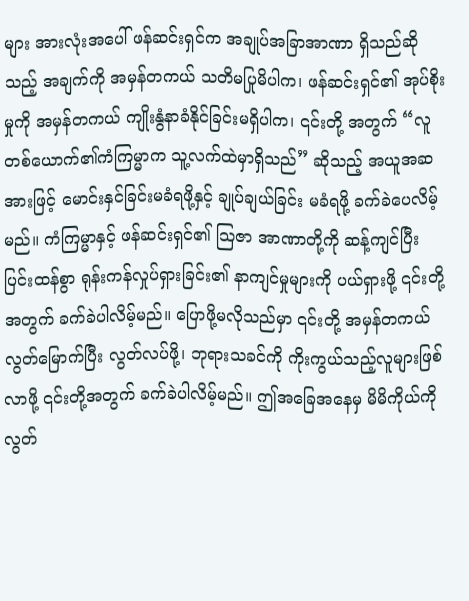များ အားလုံးအပေါ် ဖန်ဆင်းရှင်က အချုပ်အခြာအာဏာ ရှိသည်ဆိုသည့် အချက်ကို အမှန်တကယ် သတိမပြုမိပါက၊ ဖန်ဆင်းရှင်၏ အုပ်စိုးမှုကို အမှန်တကယ် ကျိုးနွံနာခံနိုင်ခြင်းမရှိပါက၊ ၎င်းတို့ အတွက် “လူတစ်ယောက်၏ကံကြမ္မာက သူ့လက်ထဲမှာရှိသည်” ဆိုသည့် အယူအဆအားဖြင့် မောင်းနှင်ခြင်းမခံရဖို့နှင့် ချုပ်ချယ်ခြင်း မခံရဖို့ ခက်ခဲပေလိမ့်မည်။ ကံကြမ္မာနှင့် ဖန်ဆင်းရှင်၏ သြဇာ အာဏာတို့ကို ဆန့်ကျင်ပြီး ပြင်းထန်စွာ ရုန်းကန်လှုပ်ရှားခြင်း၏ နာကျင်မှုများကို ပယ်ရှားဖို့ ၎င်းတို့အတွက် ခက်ခဲပါလိမ့်မည်။ ပြောဖို့မလိုသည်မှာ ၎င်းတို့ အမှန်တကယ် လွတ်မြောက်ပြီး လွတ်လပ်ဖို့၊ ဘုရားသခင်ကို ကိုးကွယ်သည့်လူများဖြစ်လာဖို့ ၎င်းတို့အတွက် ခက်ခဲပါလိမ့်မည်။ ဤအခြေအနေမှ မိမိကိုယ်ကို လွတ်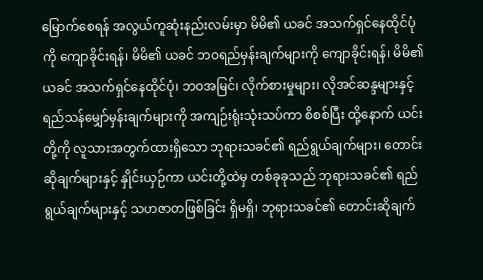မြောက်စေရန် အလွယ်ကူဆုံးနည်းလမ်းမှာ မိမိ၏ ယခင် အသက်ရှင်နေထိုင်ပုံကို ကျောခိုင်းရန်၊ မိမိ၏ ယခင် ဘဝရည်မှန်းချက်များကို ကျောခိုင်းရန်၊ မိမိ၏ ယခင် အသက်ရှင်နေထိုင်ပုံ၊ ဘဝအမြင်၊ လိုက်စားမှုများ၊ လိုအင်ဆန္ဒများနှင့် ရည်သန်မျှော်မှန်းချက်များကို အကျဉ်းရုံးသုံးသပ်ကာ စိစစ်ပြီး ထို့နောက် ယင်းတို့ကို လူသားအတွက်ထားရှိသော ဘုရားသခင်၏ ရည်ရွယ်ချက်များ၊ တောင်းဆိုချက်များနှင့် နှိုင်းယှဉ်ကာ ယင်းတို့ထဲမှ တစ်ခုခုသည် ဘုရားသခင်၏ ရည်ရွယ်ချက်များနှင့် သဟဇာတဖြစ်ခြင်း ရှိမရှိ၊ ဘုရားသခင်၏ တောင်းဆိုချက်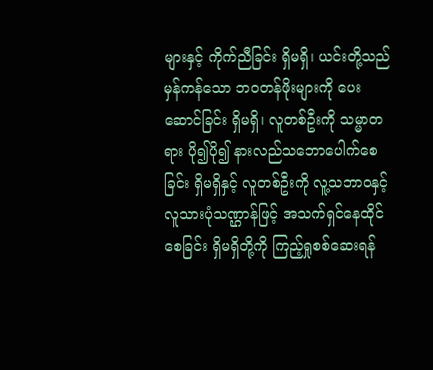များနှင့် ကိုက်ညီခြင်း ရှိမရှိ၊ ယင်းတို့သည် မှန်ကန်သော ဘဝတန်ဖိုးများကို ပေးဆောင်ခြင်း ရှိမရှိ၊ လူတစ်ဦးကို သမ္မာတရား ပို၍ပို၍ နားလည်သဘောပေါက်စေခြင်း ရှိမရှိနှင့် လူတစ်ဦးကို လူ့သဘာဝနှင့် လူသားပုံသဏ္ဌာန်ဖြင့် အသက်ရှင်နေထိုင်စေခြင်း ရှိမရှိတို့ကို ကြည့်ရှုစစ်ဆေးရန်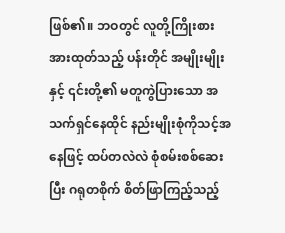ဖြစ်၏။ ဘဝတွင် လူတို့ကြိုးစားအားထုတ်သည့် ပန်းတိုင် အမျိုးမျိုးနှင့် ၎င်းတို့၏ မတူကွဲပြားသော အသက်ရှင်နေထိုင် နည်းမျိုးစုံကိုသင့်အနေဖြင့် ထပ်တလဲလဲ စုံစမ်းစစ်ဆေးပြီး ဂရုတစိုက် စိတ်ဖြာကြည့်သည့်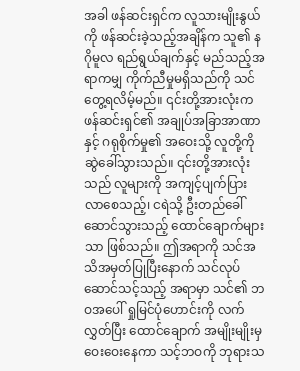အခါ ဖန်ဆင်းရှင်က လူသားမျိုးနွယ်ကို ဖန်ဆင်းခဲ့သည့်အချိန်က သူ၏ နဂိုမူလ ရည်ရွယ်ချက်နှင့် မည်သည့်အရာကမျှ ကိုက်ညီမှုမရှိသည်ကို သင်တွေ့ရလိမ့်မည်။ ၎င်းတို့အားလုံးက ဖန်ဆင်းရှင်၏ အချုပ်အခြာအာဏာနှင့် ဂရုစိုက်မှု၏ အဝေးသို့ လူတို့ကို ဆွဲခေါ်သွားသည်။ ၎င်းတို့အားလုံးသည် လူများကို အကျင့်ပျက်ပြားလာစေသည့်၊ ငရဲသို့ ဦးတည်ခေါ်ဆောင်သွားသည့် ထောင်ချောက်များသာ ဖြစ်သည်။ ဤအရာကို သင်အသိအမှတ်ပြုပြီးနောက် သင်လုပ်ဆောင်သင့်သည့် အရာမှာ သင်၏ ဘဝအပေါ် ရှုမြင်ပုံဟောင်းကို လက်လွှတ်ပြီး ထောင်ချောက် အမျိုးမျိုးမှ ဝေးဝေးနေကာ သင့်ဘဝကို ဘုရားသ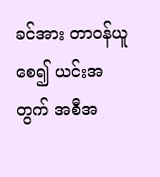ခင်အား တာဝန်ယူစေ၍ ယင်းအတွက် အစီအ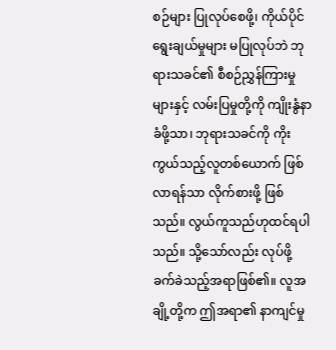စဉ်များ ပြုလုပ်စေဖို့၊ ကိုယ်ပိုင်ရွေးချယ်မှုများ မပြုလုပ်ဘဲ ဘုရားသခင်၏ စီစဉ်ညွှန်ကြားမှုများနှင့် လမ်းပြမှုတို့ကို ကျိုးနွံနာခံဖို့သာ၊ ဘုရားသခင်ကို ကိုးကွယ်သည့်လူတစ်ယောက် ဖြစ်လာရန်သာ လိုက်စားဖို့ ဖြစ်သည်။ လွယ်ကူသည်ဟုထင်ရပါသည်။ သို့သော်လည်း လုပ်ဖို့ ခက်ခဲသည့်အရာဖြစ်၏။ လူအချို့တို့က ဤအရာ၏ နာကျင်မှု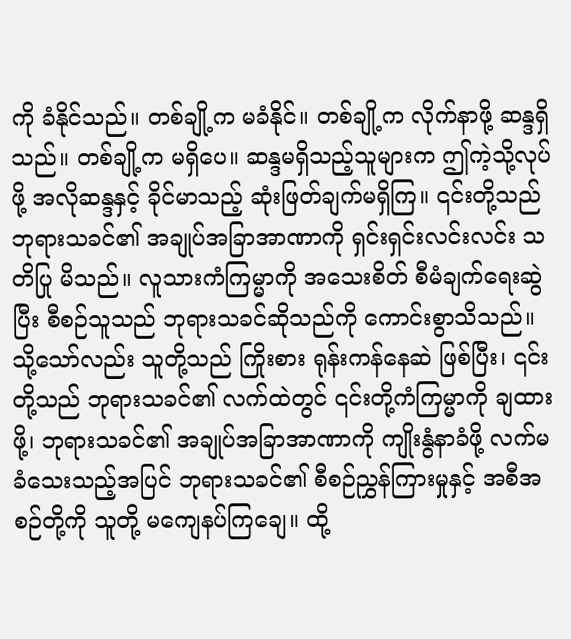ကို ခံနိုင်သည်။ တစ်ချို့က မခံနိုင်။ တစ်ချို့က လိုက်နာဖို့ ဆန္ဒရှိသည်။ တစ်ချို့က မရှိပေ။ ဆန္ဒမရှိသည့်သူများက ဤကဲ့သို့လုပ်ဖို့ အလိုဆန္ဒနှင့် ခိုင်မာသည့် ဆုံးဖြတ်ချက်မရှိကြ။ ၎င်းတို့သည် ဘုရားသခင်၏ အချုပ်အခြာအာဏာကို ရှင်းရှင်းလင်းလင်း သတိပြု မိသည်။ လူသားကံကြမ္မာကို အသေးစိတ် စီမံချက်ရေးဆွဲပြီး စီစဉ်သူသည် ဘုရားသခင်ဆိုသည်ကို ကောင်းစွာသိသည်။ သို့သော်လည်း သူတို့သည် ကြိုးစား ရုန်းကန်နေဆဲ ဖြစ်ပြီး၊ ၎င်းတို့သည် ဘုရားသခင်၏ လက်ထဲတွင် ၎င်းတို့ကံကြမ္မာကို ချထားဖို့၊ ဘုရားသခင်၏ အချုပ်အခြာအာဏာကို ကျိုးနွံနာခံဖို့ လက်မခံသေးသည့်အပြင် ဘုရားသခင်၏ စီစဉ်ညွှန်ကြားမှုနှင့် အစီအစဉ်တို့ကို သူတို့ မကျေနပ်ကြချေ။ ထို့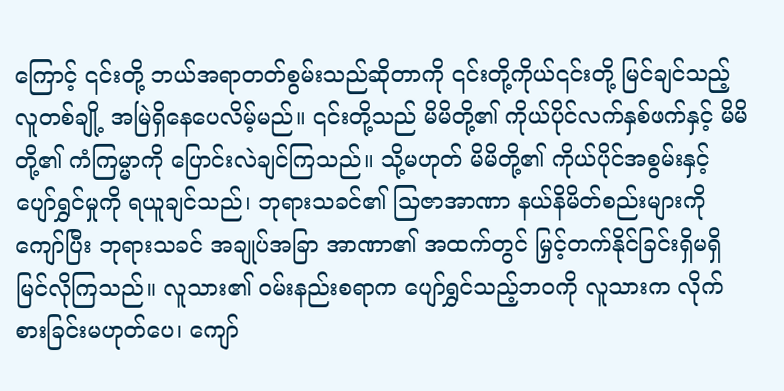ကြောင့် ၎င်းတို့ ဘယ်အရာတတ်စွမ်းသည်ဆိုတာကို ၎င်းတို့ကိုယ်၎င်းတို့ မြင်ချင်သည့် လူတစ်ချို့ အမြဲရှိနေပေလိမ့်မည်။ ၎င်းတို့သည် မိမိတို့၏ ကိုယ်ပိုင်လက်နှစ်ဖက်နှင့် မိမိတို့၏ ကံကြမ္မာကို ပြောင်းလဲချင်ကြသည်။ သို့မဟုတ် မိမိတို့၏ ကိုယ်ပိုင်အစွမ်းနှင့် ပျော်ရွှင်မှုကို ရယူချင်သည်၊ ဘုရားသခင်၏ သြဇာအာဏာ နယ်နိမိတ်စည်းများကို ကျော်ပြီး ဘုရားသခင် အချုပ်အခြာ အာဏာ၏ အထက်တွင် မြှင့်တက်နိုင်ခြင်းရှိမရှိ မြင်လိုကြသည်။ လူသား၏ ဝမ်းနည်းစရာက ပျော်ရွှင်သည့်ဘဝကို လူသားက လိုက်စားခြင်းမဟုတ်ပေ၊ ကျော်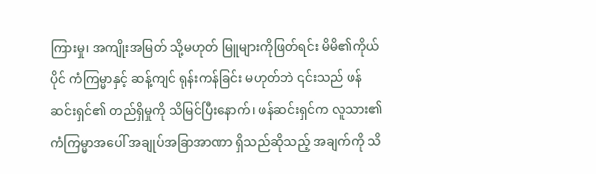ကြားမှု၊ အကျိုးအမြတ် သို့မဟုတ် မြူများကိုဖြတ်ရင်း မိမိ၏ကိုယ်ပိုင် ကံကြမ္မာနှင့် ဆန့်ကျင် ရုန်းကန်ခြင်း မဟုတ်ဘဲ ၎င်းသည် ဖန်ဆင်းရှင်၏ တည်ရှိမှုကို သိမြင်ပြီးနောက်၊ ဖန်ဆင်းရှင်က လူသား၏ ကံကြမ္မာအပေါ် အချုပ်အခြာအာဏာ ရှိသည်ဆိုသည့် အချက်ကို သိ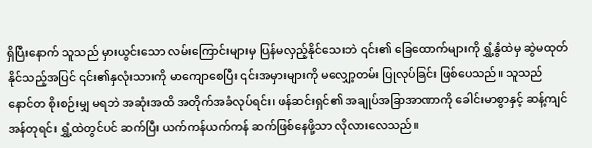ရှိပြီးနောက် သူသည် မှားယွင်းသော လမ်းကြောင်းများမှ ပြန်မလှည့်နိုင်သေးဘဲ ၎င်း၏ ခြေထောက်များကို ရွှံ့နွံထဲမှ ဆွဲမထုတ်နိုင်သည့်အပြင် ၎င်း၏နှလုံးသားကို မာကျောစေပြီး ၎င်းအမှားများကို မလျှော့တမ်း ပြုလုပ်ခြင်း ဖြစ်ပေသည်။ သူသည် နောင်တ စိုးစဉ်းမျှ မရဘဲ အဆုံးအထိ အတိုက်အခံလုပ်ရင်း၊ ဖန်ဆင်းရှင်၏ အချုပ်အခြာအာဏာကို ခေါင်းမာစွာနှင့် ဆန့်ကျင်အန်တုရင်း ရွှံ့ထဲတွင်ပင် ဆက်ပြီး ယက်ကန်ယက်ကန် ဆက်ဖြစ်နေဖို့သာ လိုလားလေသည်။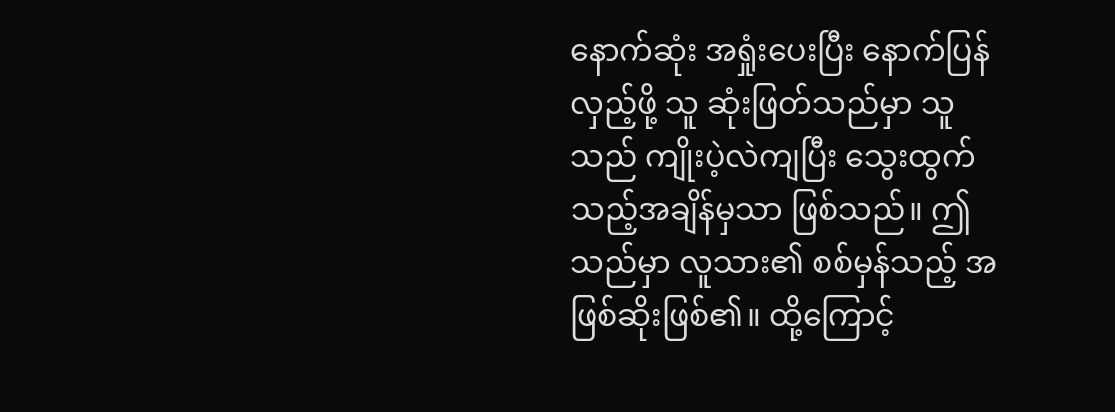နောက်ဆုံး အရှုံးပေးပြီး နောက်ပြန်လှည့်ဖို့ သူ ဆုံးဖြတ်သည်မှာ သူသည် ကျိုးပဲ့လဲကျပြီး သွေးထွက်သည့်အချိန်မှသာ ဖြစ်သည်။ ဤသည်မှာ လူသား၏ စစ်မှန်သည့် အဖြစ်ဆိုးဖြစ်၏။ ထို့ကြောင့်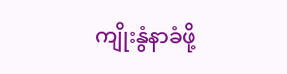ကျိုးနွံနာခံဖို့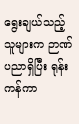ရွေးချယ်သည့်သူများက ဉာဏ်ပညာရှိပြီး ရုန်းကန်ကာ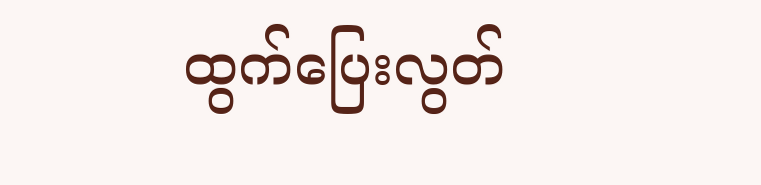ထွက်ပြေးလွတ်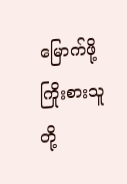မြောက်ဖို့ ကြိုးစားသူတို့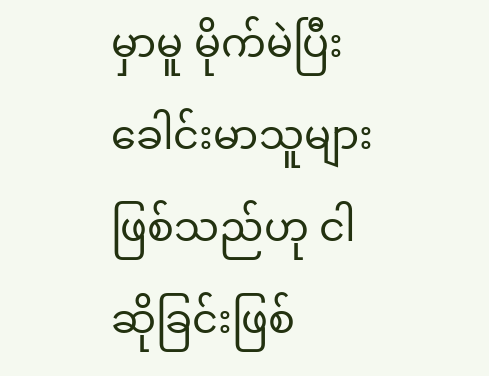မှာမူ မိုက်မဲပြီး ခေါင်းမာသူများဖြစ်သည်ဟု ငါဆိုခြင်းဖြစ်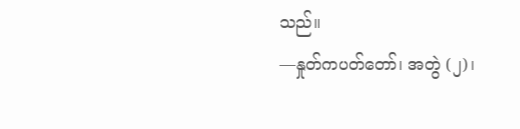သည်။
—နှုတ်ကပတ်တော်၊ အတွဲ (၂)၊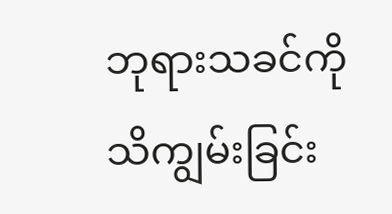ဘုရားသခင်ကို သိကျွမ်းခြင်း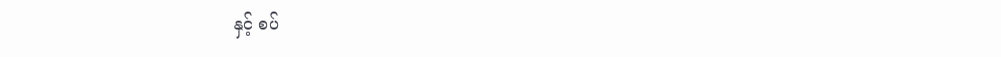နှင့် စပ်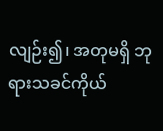လျဉ်း၍၊ အတုမရှိ ဘုရားသခင်ကိုယ်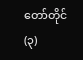တော်တိုင် (၃)